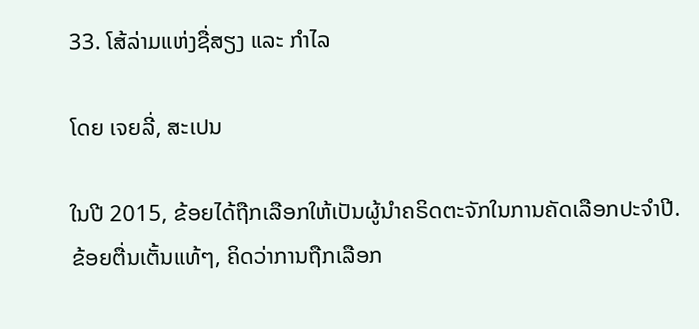33. ໂສ້ລ່າມແຫ່ງຊື່ສຽງ ແລະ ກຳໄລ

ໂດຍ ເຈຍລີ່, ສະເປນ

ໃນປີ 2015, ຂ້ອຍໄດ້ຖືກເລືອກໃຫ້ເປັນຜູ້ນຳຄຣິດຕະຈັກໃນການຄັດເລືອກປະຈຳປີ. ຂ້ອຍຕື່ນເຕັ້ນແທ້ໆ, ຄິດວ່າການຖືກເລືອກ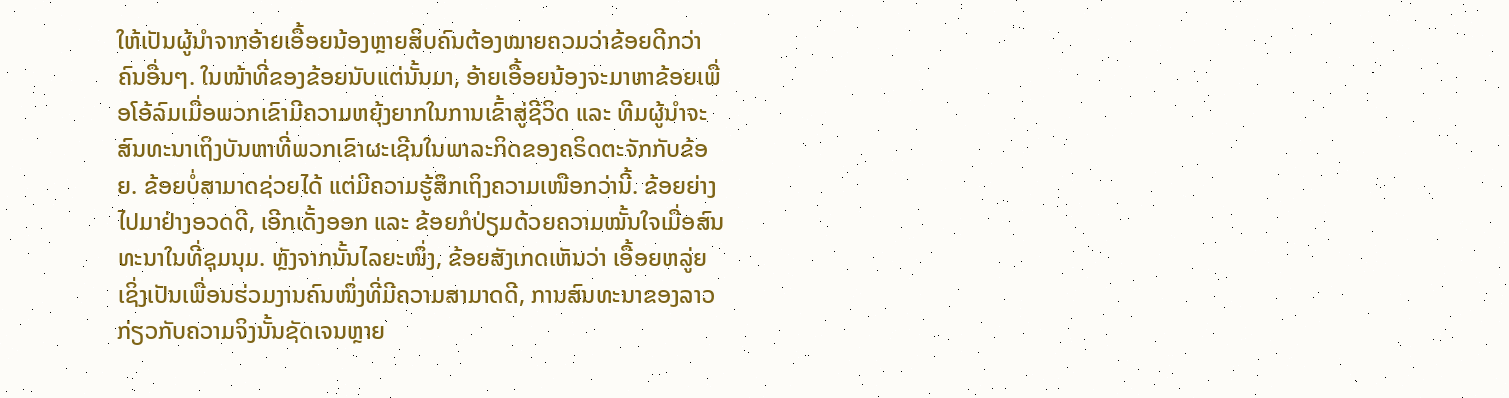ໃຫ້ເປັນຜູ້ນຳຈາກອ້າຍເອື້ອຍນ້ອງຫຼາຍສິບຄົນຕ້ອງໝາຍຄວມວ່າຂ້ອຍດີກວ່າຄົນອື່ນໆ. ໃນໜ້າທີ່ຂອງຂ້ອຍນັບແຕ່ນັ້ນມາ, ອ້າຍເອື້ອຍນ້ອງຈະມາຫາຂ້ອຍເພື່ອໂອ້ລົມເມື່ອພວກເຂົາມີຄວາມຫຍຸ້ງຍາກໃນການເຂົ້າສູ່ຊີວິດ ແລະ ທີມຜູ້ນຳຈະສົນທະນາເຖິງບັນຫາທີ່ພວກເຂົາຜະເຊີນໃນພາລະກິດຂອງຄຣິດຕະຈັກກັບຂ້ອຍ. ຂ້ອຍບໍ່ສາມາດຊ່ວຍໄດ້ ແຕ່ມີຄວາມຮູ້ສຶກເຖິງຄວາມເໜືອກວ່ານີ້. ຂ້ອຍຍ່າງໄປມາຢ່າງອວດດີ, ເອີກເດັ້ງອອກ ແລະ ຂ້ອຍກໍປ່ຽມດ້ວຍຄວາມໝັ້ນໃຈເມື່ອສົນທະນາໃນທີ່ຊຸມນຸມ. ຫຼັງຈາກນັ້ນໄລຍະໜຶ່ງ, ຂ້ອຍສັງເກດເຫັນວ່າ ເອື້ອຍຫລູ່ຍ ເຊິ່ງເປັນເພື່ອນຮ່ວມງານຄົນໜຶ່ງທີ່ມີຄວາມສາມາດດີ, ການສົນທະນາຂອງລາວກ່ຽວກັບຄວາມຈິງນັ້ນຊັດເຈນຫຼາຍ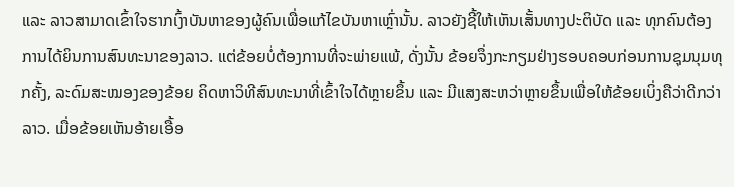ແລະ ລາວສາມາດເຂົ້າໃຈຮາກເງົ້າບັນຫາຂອງຜູ້ຄົນເພື່ອແກ້ໄຂບັນຫາເຫຼົ່ານັ້ນ. ລາວຍັງຊີ້ໃຫ້ເຫັນເສັ້ນທາງປະຕິບັດ ແລະ ທຸກຄົນຕ້ອງການໄດ້ຍິນການສົນທະນາຂອງລາວ. ແຕ່ຂ້ອຍບໍ່ຕ້ອງການທີ່ຈະພ່າຍແພ້, ດັ່ງນັ້ນ ຂ້ອຍຈຶ່ງກະກຽມຢ່າງຮອບຄອບກ່ອນການຊຸມນຸມທຸກຄັ້ງ, ລະດົມສະໝອງຂອງຂ້ອຍ ຄິດຫາວິທີສົນທະນາທີ່ເຂົ້າໃຈໄດ້ຫຼາຍຂຶ້ນ ແລະ ມີແສງສະຫວ່າຫຼາຍຂຶ້ນເພື່ອໃຫ້ຂ້ອຍເບິ່ງຄືວ່າດີກວ່າລາວ. ເມື່ອຂ້ອຍເຫັນອ້າຍເອື້ອ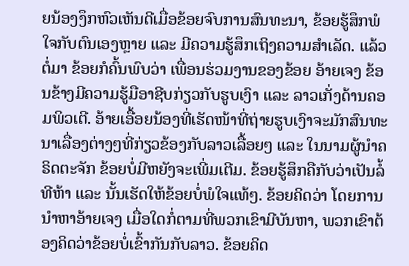ຍນ້ອງງຶກຫົວເຫັນດີເມື່ອຂ້ອຍຈົບການສົນທະນາ, ຂ້ອຍຮູ້ສຶກພໍໃຈກັບຕົນເອງຫຼາຍ ແລະ ມີຄວາມຮູ້ສຶກເຖິງຄວາມສຳເລັດ. ແລ້ວຕໍ່ມາ ຂ້ອຍກໍຄົ້ນພົບວ່າ ເພື່ອນຮ່ວມງານຂອງຂ້ອຍ ອ້າຍເຈງ ຂ້ອນຂ້າງມີຄວາມຮູ້ມືອາຊີບກ່ຽວກັບຮູບເງົາ ແລະ ລາວເກັ່ງດ້ານຄອມພິວເຕີ. ອ້າຍເອື້ອຍນ້ອງທີ່ເຮັດໜ້າທີ່ຖ່າຍຮູບເງົາຈະມັກສົນທະນາເລື່ອງຕ່າງໆທີ່ກ່ຽວຂ້ອງກັບລາວເລື້ອຍໆ ແລະ ໃນນາມຜູ້ນຳຄຣິດຕະຈັກ ຂ້ອຍບໍ່ມີຫຍັງຈະເພີ່ມເຕີມ. ຂ້ອຍຮູ້ສຶກຄືກັບວ່າເປັນລໍ້ທີຫ້າ ແລະ ນັ້ນເຮັດໃຫ້ຂ້ອຍບໍ່ພໍໃຈແທ້ໆ. ຂ້ອຍຄິດວ່າ ໂດຍການນຳຫາອ້າຍເຈງ ເມື່ອໃດກໍ່ຕາມທີ່ພວກເຂົາມີບັນຫາ, ພວກເຂົາຕ້ອງຄິດວ່າຂ້ອຍບໍ່ເຂົ້າກັນກັບລາວ. ຂ້ອຍຄິດ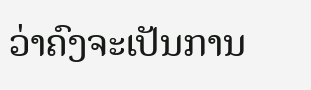ວ່າຄົງຈະເປັນການ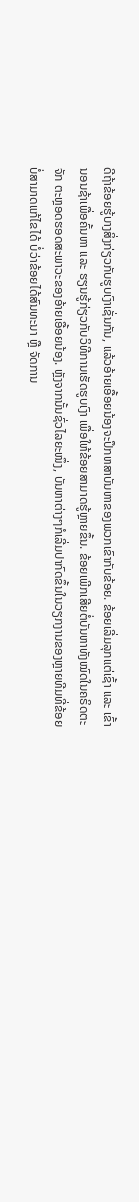ດີຖ້າຂ້ອຍຮູ້ບາງສິ່ງກ່ຽວກັບຮູບເງົາເຊັ່ນກັນ, ແລ້ວອ້າຍເອື້ອຍນ້ອງຈະປຶກຫສາບັນຫາຂອງພວກເຂົາກັບຂ້ອຍ. ຂ້ອຍເລີ່ມລຸກແຕ່ເຊົ້າ ແລະ ເຂົ້ານອນຊ້າເພື່ອຄົ້ນຫາ ແລະ ຮຽນຮູ້ກ່ຽວກັບວິທີການເຮັດຮູບເງົາ ເພື່ອໃຫ້ຂ້ອຍສາມາດຮູ້ຫຼາຍຂຶ້ນ. ຂ້ອຍເພີກເສີຍຕໍ່ບັນຫາທັງໝົດໃນຄຣິດຕະຈັກ ຕະຫຼອດຮອດສະພາວະຂອງອ້າຍເອື້ອຍນ້ອງ. ຫຼັງຈາກນັ້ນຊົ່ວໄລຍະໜຶ່ງ, ບັນຫາຕ່າງໆກໍເລີ່ມປາກົດຂຶ້ນໃນວຽກງານຂອງຫຼາຍທີມທີ່ຂ້ອຍບໍ່ສາມາດແກ້ໄຂໄດ້ ບໍ່ວ່າຂ້ອຍໄດ້ສົນທະນາ ຫຼື ຈັດການ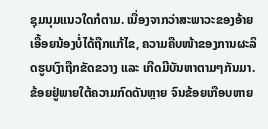ຊຸມນຸມແນວໃດກໍຕາມ. ເນື່ອງຈາກວ່າສະພາວະຂອງອ້າຍເອື້ອຍນ້ອງບໍ່ໄດ້ຖືກແກ້ໄຂ, ຄວາມຄືບໜ້າຂອງການຜະລິດຮູບເງົາຖືກຂັດຂວາງ ແລະ ເກີດມີບັນຫາຕາມໆກັນມາ. ຂ້ອຍຢູ່ພາຍໃຕ້ຄວາມກົດດັນຫຼາຍ ຈົນຂ້ອຍເກືອບຫາຍ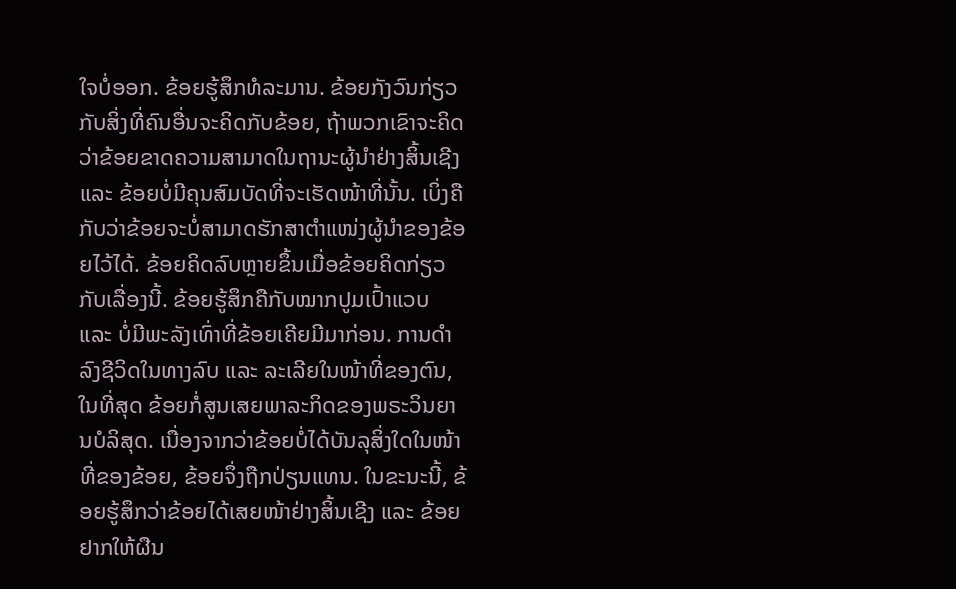ໃຈບໍ່ອອກ. ຂ້ອຍຮູ້ສຶກທໍລະມານ. ຂ້ອຍກັງວົນກ່ຽວກັບສິ່ງທີ່ຄົນອື່ນຈະຄິດກັບຂ້ອຍ, ຖ້າພວກເຂົາຈະຄິດວ່າຂ້ອຍຂາດຄວາມສາມາດໃນຖານະຜູ້ນຳຢ່າງສິ້ນເຊີງ ແລະ ຂ້ອຍບໍ່ມີຄຸນສົມບັດທີ່ຈະເຮັດໜ້າທີ່ນັ້ນ. ເບິ່ງຄືກັບວ່າຂ້ອຍຈະບໍ່ສາມາດຮັກສາຕຳແໜ່ງຜູ້ນຳຂອງຂ້ອຍໄວ້ໄດ້. ຂ້ອຍຄິດລົບຫຼາຍຂຶ້ນເມື່ອຂ້ອຍຄິດກ່ຽວກັບເລື່ອງນີ້. ຂ້ອຍຮູ້ສຶກຄືກັບໝາກປູມເປົ້າແວບ ແລະ ບໍ່ມີພະລັງເທົ່າທີ່ຂ້ອຍເຄີຍມີມາກ່ອນ. ການດຳລົງຊີວິດໃນທາງລົບ ແລະ ລະເລີຍໃນໜ້າທີ່ຂອງຕົນ, ໃນທີ່ສຸດ ຂ້ອຍກໍ່ສູນເສຍພາລະກິດຂອງພຣະວິນຍານບໍລິສຸດ. ເນື່ອງຈາກວ່າຂ້ອຍບໍ່ໄດ້ບັນລຸສິ່ງໃດໃນໜ້າທີ່ຂອງຂ້ອຍ, ຂ້ອຍຈຶ່ງຖືກປ່ຽນແທນ. ໃນຂະນະນີ້, ຂ້ອຍຮູ້ສຶກວ່າຂ້ອຍໄດ້ເສຍໜ້າຢ່າງສິ້ນເຊີງ ແລະ ຂ້ອຍຢາກໃຫ້ຜືນ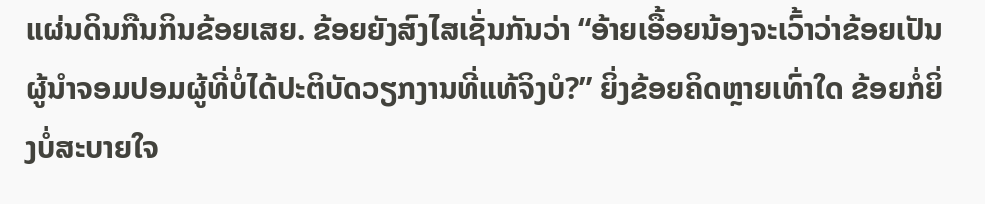ແຜ່ນດິນກືນກິນຂ້ອຍເສຍ. ຂ້ອຍຍັງສົງໄສເຊັ່ນກັນວ່າ “ອ້າຍເອື້ອຍນ້ອງຈະເວົ້າວ່າຂ້ອຍເປັນຜູ້ນຳຈອມປອມຜູ້ທີ່ບໍ່ໄດ້ປະຕິບັດວຽກງານທີ່ແທ້ຈິງບໍ?” ຍິ່ງຂ້ອຍຄິດຫຼາຍເທົ່າໃດ ຂ້ອຍກໍ່ຍິ່ງບໍ່ສະບາຍໃຈ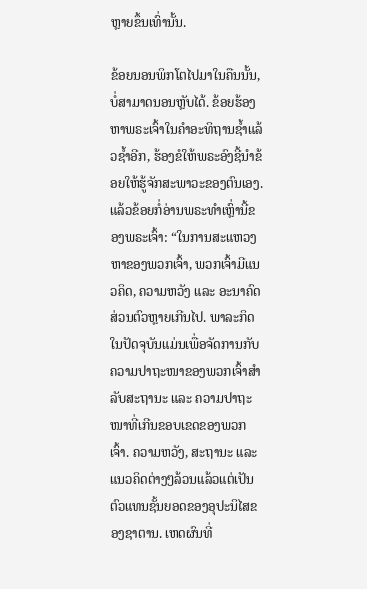ຫຼາຍຂຶ້ນເທົ່ານັ້ນ.

ຂ້ອຍນອນພິກໂຕໄປມາໃນຄືນນັ້ນ, ບໍ່ສາມາດນອນຫຼັບໄດ້. ຂ້ອຍຮ້ອງຫາພຣະເຈົ້າໃນຄຳອະທິຖານຊ້ຳແລ້ວຊ້ຳອີກ, ຮ້ອງຂໍໃຫ້ພຣະອົງຊີ້ນຳຂ້ອຍໃຫ້ຮູ້ຈັກສະພາວະຂອງຕົນເອງ. ແລ້ວຂ້ອຍກໍ່ອ່ານພຣະທຳເຫຼົ່ານີ້ຂອງພຣະເຈົ້າ: “ໃນການສະແຫວງຫາຂອງພວກເຈົ້າ, ພວກເຈົ້າມີແນວຄິດ, ຄວາມຫວັງ ແລະ ອະນາຄົດສ່ວນຕົວຫຼາຍເກີນໄປ. ພາລະກິດໃນປັດຈຸບັນແມ່ນເພື່ອຈັດການກັບຄວາມປາຖະໜາຂອງພວກເຈົ້າສຳລັບສະຖານະ ແລະ ຄວາມປາຖະໜາທີ່ເກີນຂອບເຂດຂອງພວກເຈົ້າ. ຄວາມຫວັງ, ສະຖານະ ແລະ ແນວຄິດຕ່າງໆລ້ວນແລ້ວແຕ່ເປັນຕົວແທນຊັ້ນຍອດຂອງອຸປະນິໄສຂອງຊາຕານ. ເຫດຜົນທີ່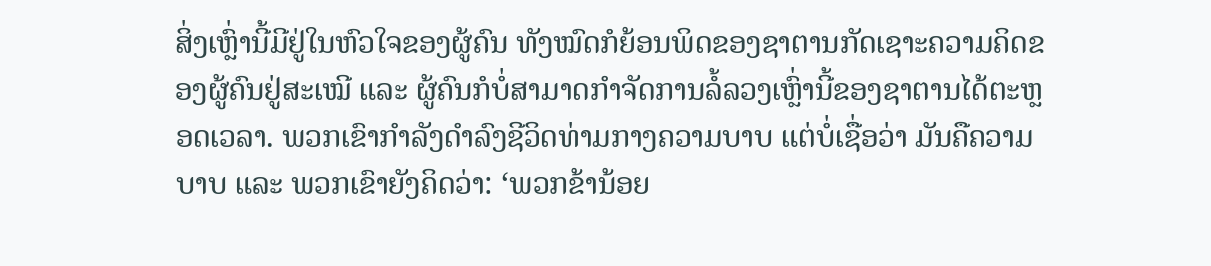ສິ່ງເຫຼົ່ານີ້ມີຢູ່ໃນຫົວໃຈຂອງຜູ້ຄົນ ທັງໝົດກໍຍ້ອນພິດຂອງຊາຕານກັດເຊາະຄວາມຄິດຂອງຜູ້ຄົນຢູ່ສະເໝີ ແລະ ຜູ້ຄົນກໍບໍ່ສາມາດກຳຈັດການລໍ້ລວງເຫຼົ່ານີ້ຂອງຊາຕານໄດ້ຕະຫຼອດເວລາ. ພວກເຂົາກໍາລັງດຳລົງຊີວິດທ່າມກາງຄວາມບາບ ແຕ່ບໍ່ເຊື່ອວ່າ ມັນຄືຄວາມບາບ ແລະ ພວກເຂົາຍັງຄິດວ່າ: ‘ພວກຂ້ານ້ອຍ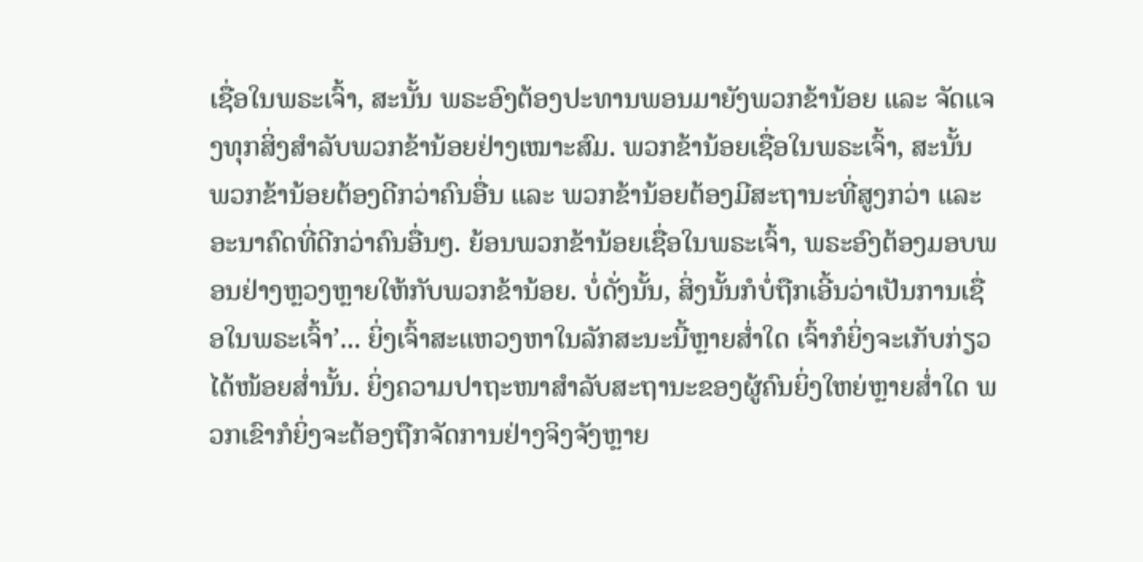ເຊື່ອໃນພຣະເຈົ້າ, ສະນັ້ນ ພຣະອົງຕ້ອງປະທານພອນມາຍັງພວກຂ້ານ້ອຍ ແລະ ຈັດແຈງທຸກສິ່ງສຳລັບພວກຂ້ານ້ອຍຢ່າງເໝາະສົມ. ພວກຂ້ານ້ອຍເຊື່ອໃນພຣະເຈົ້າ, ສະນັ້ນ ພວກຂ້ານ້ອຍຕ້ອງດີກວ່າຄົນອື່ນ ແລະ ພວກຂ້ານ້ອຍຕ້ອງມີສະຖານະທີ່ສູງກວ່າ ແລະ ອະນາຄົດທີ່ດີກວ່າຄົນອື່ນໆ. ຍ້ອນພວກຂ້ານ້ອຍເຊື່ອໃນພຣະເຈົ້າ, ພຣະອົງຕ້ອງມອບພອນຢ່າງຫຼວງຫຼາຍໃຫ້ກັບພວກຂ້ານ້ອຍ. ບໍ່ດັ່ງນັ້ນ, ສິ່ງນັ້ນກໍບໍ່ຖືກເອີ້ນວ່າເປັນການເຊື່ອໃນພຣະເຈົ້າ’... ຍິ່ງເຈົ້າສະແຫວງຫາໃນລັກສະນະນີ້ຫຼາຍສໍ່າໃດ ເຈົ້າກໍຍິ່ງຈະເກັບກ່ຽວໄດ້ໜ້ອຍສໍ່ານັ້ນ. ຍິ່ງຄວາມປາຖະໜາສຳລັບສະຖານະຂອງຜູ້ຄົນຍິ່ງໃຫຍ່ຫຼາຍສໍ່າໃດ ພວກເຂົາກໍຍິ່ງຈະຕ້ອງຖືກຈັດການຢ່າງຈິງຈັງຫຼາຍ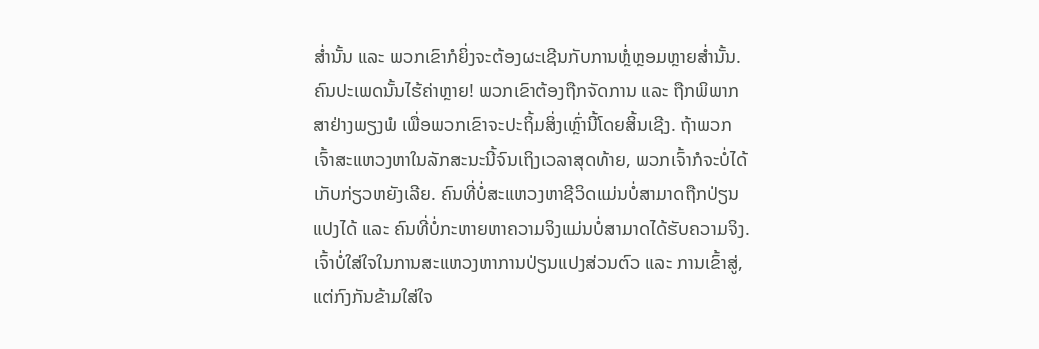ສໍ່ານັ້ນ ແລະ ພວກເຂົາກໍຍິ່ງຈະຕ້ອງຜະເຊີນກັບການຫຼໍ່ຫຼອມຫຼາຍສໍ່ານັ້ນ. ຄົນປະເພດນັ້ນໄຮ້ຄ່າຫຼາຍ! ພວກເຂົາຕ້ອງຖືກຈັດການ ແລະ ຖືກພິພາກສາຢ່າງພຽງພໍ ເພື່ອພວກເຂົາຈະປະຖິ້ມສິ່ງເຫຼົ່ານີ້ໂດຍສິ້ນເຊີງ. ຖ້າພວກເຈົ້າສະແຫວງຫາໃນລັກສະນະນີ້ຈົນເຖິງເວລາສຸດທ້າຍ, ພວກເຈົ້າກໍຈະບໍ່ໄດ້ເກັບກ່ຽວຫຍັງເລີຍ. ຄົນທີ່ບໍ່ສະແຫວງຫາຊີວິດແມ່ນບໍ່ສາມາດຖືກປ່ຽນແປງໄດ້ ແລະ ຄົນທີ່ບໍ່ກະຫາຍຫາຄວາມຈິງແມ່ນບໍ່ສາມາດໄດ້ຮັບຄວາມຈິງ. ເຈົ້າບໍ່ໃສ່ໃຈໃນການສະແຫວງຫາການປ່ຽນແປງສ່ວນຕົວ ແລະ ການເຂົ້າສູ່, ແຕ່ກົງກັນຂ້າມໃສ່ໃຈ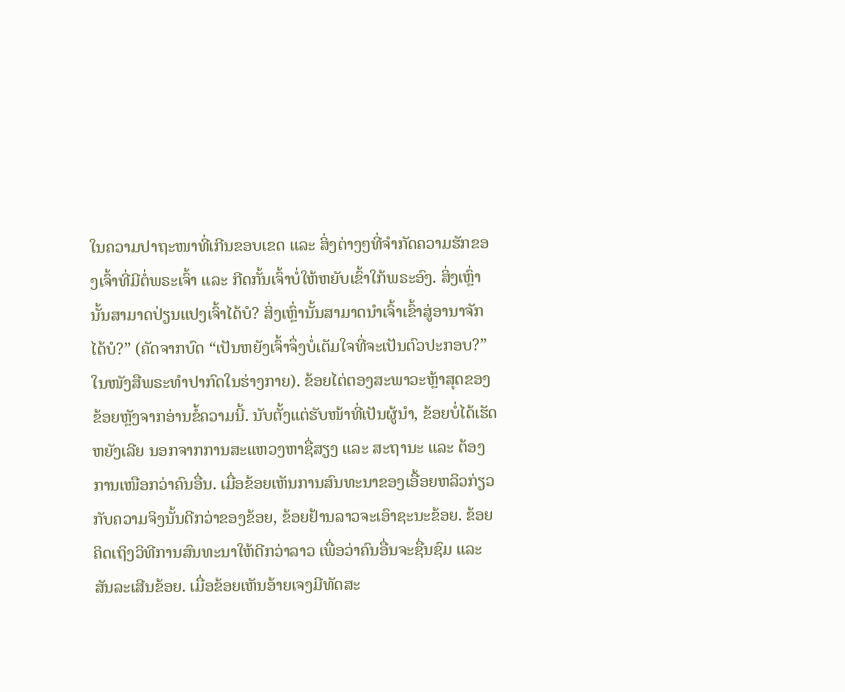ໃນຄວາມປາຖະໜາທີ່ເກີນຂອບເຂດ ແລະ ສິ່ງຕ່າງໆທີ່ຈຳກັດຄວາມຮັກຂອງເຈົ້າທີ່ມີຕໍ່ພຣະເຈົ້າ ແລະ ກີດກັ້ນເຈົ້າບໍ່ໃຫ້ຫຍັບເຂົ້າໃກ້ພຣະອົງ. ສິ່ງເຫຼົ່ານັ້ນສາມາດປ່ຽນແປງເຈົ້າໄດ້ບໍ? ສິ່ງເຫຼົ່ານັ້ນສາມາດນໍາເຈົ້າເຂົ້າສູ່ອານາຈັກໄດ້ບໍ?” (ຄັດຈາກບົດ “ເປັນຫຍັງເຈົ້າຈຶ່ງບໍ່ເຕັມໃຈທີ່ຈະເປັນຕົວປະກອບ?” ໃນໜັງສືພຣະທໍາປາກົດໃນຮ່າງກາຍ). ຂ້ອຍໄຕ່ຕອງສະພາວະຫຼ້າສຸດຂອງຂ້ອຍຫຼັງຈາກອ່ານຂໍ້ຄວາມນີ້. ນັບຕັ້ງແຕ່ຮັບໜ້າທີ່ເປັນຜູ້ນຳ, ຂ້ອຍບໍ່ໄດ້ເຮັດຫຍັງເລີຍ ນອກຈາກການສະແຫວງຫາຊື່ສຽງ ແລະ ສະຖານະ ແລະ ຕ້ອງການເໜືອກວ່າຄົນອື່ນ. ເມື່ອຂ້ອຍເຫັນການສົນທະນາຂອງເອື້ອຍຫລິວກ່ຽວກັບຄວາມຈິງນັ້ນດີກວ່າຂອງຂ້ອຍ, ຂ້ອຍຢ້ານລາວຈະເອົາຊະນະຂ້ອຍ. ຂ້ອຍຄິດເຖິງວິທີການສົນທະນາໃຫ້ດີກວ່າລາວ ເພື່ອວ່າຄົນອື່ນຈະຊື່ນຊົມ ແລະ ສັນລະເສີນຂ້ອຍ. ເມື່ອຂ້ອຍເຫັນອ້າຍເຈງມີທັດສະ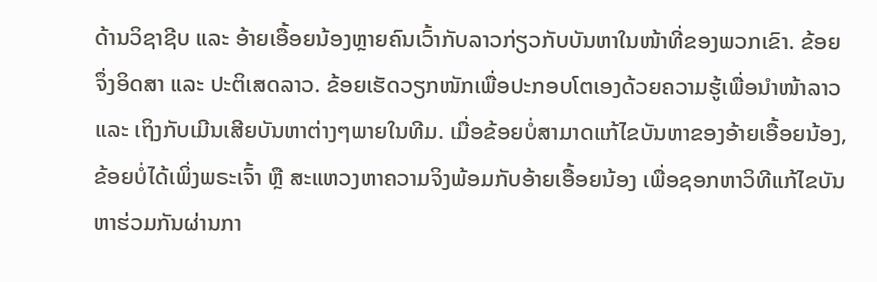ດ້ານວິຊາຊີບ ແລະ ອ້າຍເອື້ອຍນ້ອງຫຼາຍຄົນເວົ້າກັບລາວກ່ຽວກັບບັນຫາໃນໜ້າທີ່ຂອງພວກເຂົາ. ຂ້ອຍຈຶ່ງອິດສາ ແລະ ປະຕິເສດລາວ. ຂ້ອຍເຮັດວຽກໜັກເພື່ອປະກອບໂຕເອງດ້ວຍຄວາມຮູ້ເພື່ອນຳໜ້າລາວ ແລະ ເຖິງກັບເມີນເສີຍບັນຫາຕ່າງໆພາຍໃນທີມ. ເມື່ອຂ້ອຍບໍ່ສາມາດແກ້ໄຂບັນຫາຂອງອ້າຍເອື້ອຍນ້ອງ, ຂ້ອຍບໍ່ໄດ້ເພິ່ງພຣະເຈົ້າ ຫຼື ສະແຫວງຫາຄວາມຈິງພ້ອມກັບອ້າຍເອື້ອຍນ້ອງ ເພື່ອຊອກຫາວິທີແກ້ໄຂບັນຫາຮ່ວມກັນຜ່ານກາ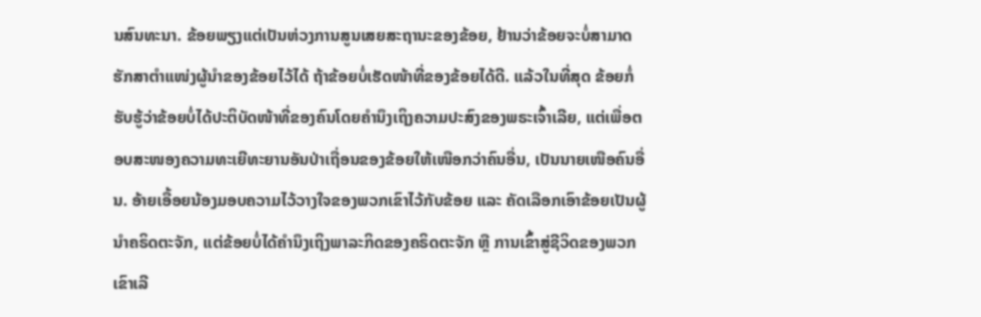ນສົນທະນາ. ຂ້ອຍພຽງແຕ່ເປັນຫ່ວງການສູນເສຍສະຖານະຂອງຂ້ອຍ, ຢ້ານວ່າຂ້ອຍຈະບໍ່ສາມາດຮັກສາຕຳແໜ່ງຜູ້ນຳຂອງຂ້ອຍໄວ້ໄດ້ ຖ້າຂ້ອຍບໍ່ເຮັດໜ້າທີ່ຂອງຂ້ອຍໄດ້ດີ. ແລ້ວໃນທີ່ສຸດ ຂ້ອຍກໍ່ຮັບຮູ້ວ່າຂ້ອຍບໍ່ໄດ້ປະຕິບັດໜ້າທີ່ຂອງຄົນໂດຍຄຳນຶງເຖິງຄວາມປະສົງຂອງພຣະເຈົ້າເລີຍ, ແຕ່ເພື່ອຕອບສະໜອງຄວາມທະເຍີທະຍານອັນປ່າເຖື່ອນຂອງຂ້ອຍໃຫ້ເໜືອກວ່າຄົນອື່ນ, ເປັນນາຍເໜືອຄົນອື່ນ. ອ້າຍເອື້ອຍນ້ອງມອບຄວາມໄວ້ວາງໃຈຂອງພວກເຂົາໄວ້ກັບຂ້ອຍ ແລະ ຄັດເລືອກເອົາຂ້ອຍເປັນຜູ້ນຳຄຣິດຕະຈັກ, ແຕ່ຂ້ອຍບໍ່ໄດ້ຄຳນຶງເຖິງພາລະກິດຂອງຄຣິດຕະຈັກ ຫຼື ການເຂົ້າສູ່ຊີວິດຂອງພວກເຂົາເລີ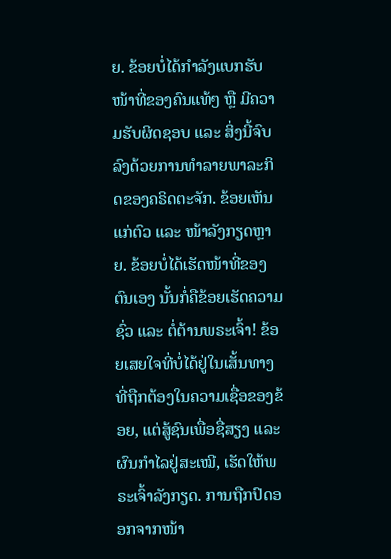ຍ. ຂ້ອຍບໍ່ໄດ້ກຳລັງແບກຮັບໜ້າທີ່ຂອງຄົນແທ້ໆ ຫຼື ມີຄວາມຮັບຜິດຊອບ ແລະ ສິ່ງນີ້ຈົບລົງດ້ວຍການທຳລາຍພາລະກິດຂອງຄຣິດຕະຈັກ. ຂ້ອຍເຫັນແກ່ຕົວ ແລະ ໜ້າລັງກຽດຫຼາຍ. ຂ້ອຍບໍ່ໄດ້ເຮັດໜ້າທີ່ຂອງຕົນເອງ ນັ້ນກໍ່ຄືຂ້ອຍເຮັດຄວາມຊົ່ວ ແລະ ຕໍ່ຕ້ານພຣະເຈົ້າ! ຂ້ອຍເສຍໃຈທີ່ບໍ່ໄດ້ຢູ່ໃນເສັ້ນທາງທີ່ຖືກຕ້ອງໃນຄວາມເຊື່ອຂອງຂ້ອຍ, ແຕ່ສູ້ຊົນເພື່ອຊື່ສຽງ ແລະ ຜົນກຳໄລຢູ່ສະເໝີ, ເຮັດໃຫ້ພຣະເຈົ້າລັງກຽດ. ການຖືກປົດອອກຈາກໜ້າ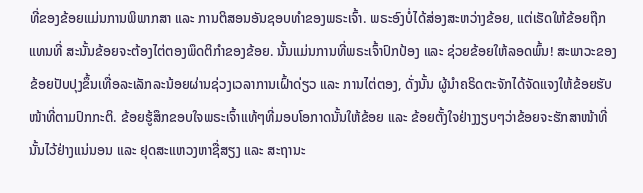ທີ່ຂອງຂ້ອຍແມ່ນການພິພາກສາ ແລະ ການຕິສອນອັນຊອບທຳຂອງພຣະເຈົ້າ. ພຣະອົງບໍ່ໄດ້ສ່ອງສະຫວ່າງຂ້ອຍ, ແຕ່ເຮັດໃຫ້ຂ້ອຍຖືກແທນທີ່ ສະນັ້ນຂ້ອຍຈະຕ້ອງໄຕ່ຕອງພຶດຕິກຳຂອງຂ້ອຍ. ນັ້ນແມ່ນການທີ່ພຣະເຈົ້າປົກປ້ອງ ແລະ ຊ່ວຍຂ້ອຍໃຫ້ລອດພົ້ນ! ສະພາວະຂອງຂ້ອຍປັບປຸງຂຶ້ນເທື່ອລະເລັກລະນ້ອຍຜ່ານຊ່ວງເວລາການເຝົ້າດ່ຽວ ແລະ ການໄຕ່ຕອງ, ດັ່ງນັ້ນ ຜູ້ນຳຄຣິດຕະຈັກໄດ້ຈັດແຈງໃຫ້ຂ້ອຍຮັບໜ້າທີ່ຕາມປົກກະຕິ. ຂ້ອຍຮູ້ສຶກຂອບໃຈພຣະເຈົ້າແທ້ໆທີ່ມອບໂອກາດນັ້ນໃຫ້ຂ້ອຍ ແລະ ຂ້ອຍຕັ້ງໃຈຢ່າງງຽບໆວ່າຂ້ອຍຈະຮັກສາໜ້າທີ່ນັ້ນໄວ້ຢ່າງແນ່ນອນ ແລະ ຢຸດສະແຫວງຫາຊື່ສຽງ ແລະ ສະຖານະ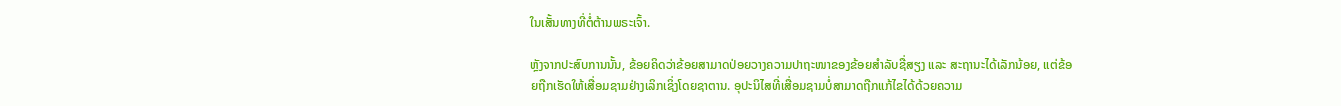ໃນເສັ້ນທາງທີ່ຕໍ່ຕ້ານພຣະເຈົ້າ.

ຫຼັງຈາກປະສົບການນັ້ນ, ຂ້ອຍຄິດວ່າຂ້ອຍສາມາດປ່ອຍວາງຄວາມປາຖະໜາຂອງຂ້ອຍສຳລັບຊື່ສຽງ ແລະ ສະຖານະໄດ້ເລັກນ້ອຍ, ແຕ່ຂ້ອຍຖືກເຮັດໃຫ້ເສື່ອມຊາມຢ່າງເລິກເຊິ່ງໂດຍຊາຕານ. ອຸປະນິໄສທີ່ເສື່ອມຊາມບໍ່ສາມາດຖືກແກ້ໄຂໄດ້ດ້ວຍຄວາມ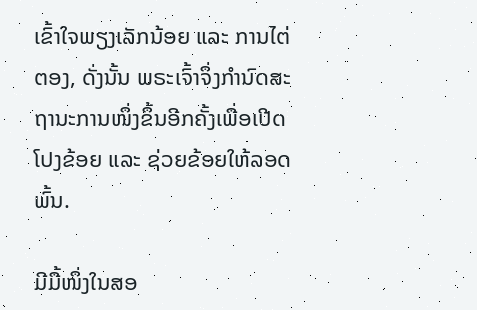ເຂົ້າໃຈພຽງເລັກນ້ອຍ ແລະ ການໄຕ່ຕອງ, ດັ່ງນັ້ນ ພຣະເຈົ້າຈຶ່ງກຳນົດສະຖານະການໜຶ່ງຂຶ້ນອີກຄັ້ງເພື່ອເປີດໂປງຂ້ອຍ ແລະ ຊ່ວຍຂ້ອຍໃຫ້ລອດພົ້ນ.

ມີມື້ໜຶ່ງໃນສອ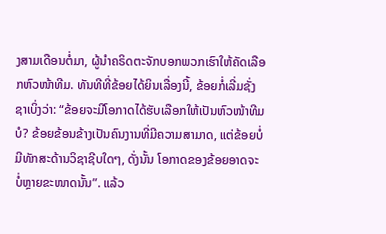ງສາມເດືອນຕໍ່ມາ, ຜູ້ນຳຄຣິດຕະຈັກບອກພວກເຮົາໃຫ້ຄັດເລືອກຫົວໜ້າທີມ. ທັນທີທີ່ຂ້ອຍໄດ້ຍິນເລື່ອງນີ້, ຂ້ອຍກໍ່ເລີ່ມຊັ່ງຊາເບິ່ງວ່າ: “ຂ້ອຍຈະມີໂອກາດໄດ້ຮັບເລືອກໃຫ້ເປັນຫົວໜ້າທີມບໍ? ຂ້ອຍຂ້ອນຂ້າງເປັນຄົນງານທີ່ມີຄວາມສາມາດ, ແຕ່ຂ້ອຍບໍ່ມີທັກສະດ້ານວິຊາຊີບໃດໆ, ດັ່ງນັ້ນ ໂອກາດຂອງຂ້ອຍອາດຈະບໍ່ຫຼາຍຂະໜາດນັ້ນ”. ແລ້ວ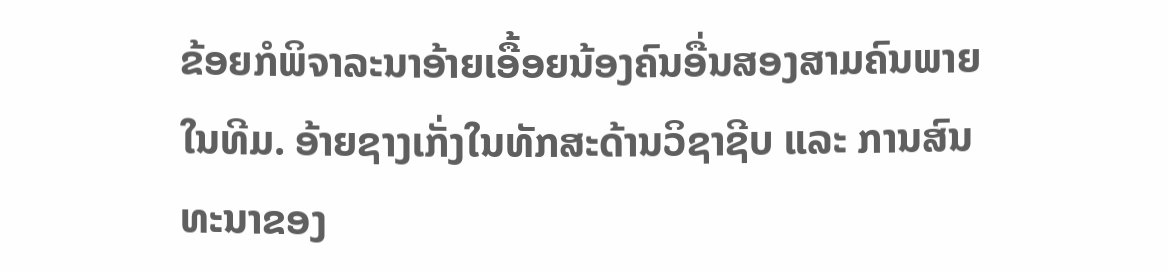ຂ້ອຍກໍພິຈາລະນາອ້າຍເອື້ອຍນ້ອງຄົນອື່ນສອງສາມຄົນພາຍໃນທີມ. ອ້າຍຊາງເກັ່ງໃນທັກສະດ້ານວິຊາຊີບ ແລະ ການສົນທະນາຂອງ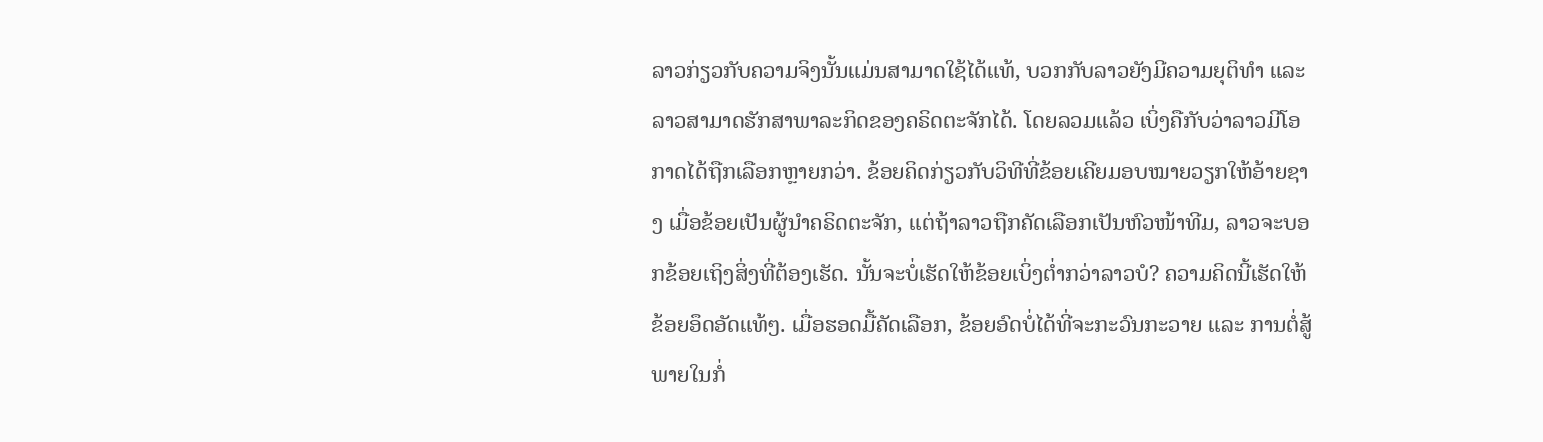ລາວກ່ຽວກັບຄວາມຈິງນັ້ນແມ່ນສາມາດໃຊ້ໄດ້ແທ້, ບວກກັບລາວຍັງມີຄວາມຍຸຕິທຳ ແລະ ລາວສາມາດຮັກສາພາລະກິດຂອງຄຣິດຕະຈັກໄດ້. ໂດຍລວມແລ້ວ ເບິ່ງຄືກັບວ່າລາວມີໂອກາດໄດ້ຖືກເລືອກຫຼາຍກວ່າ. ຂ້ອຍຄິດກ່ຽວກັບວິທີທີ່ຂ້ອຍເຄີຍມອບໝາຍວຽກໃຫ້ອ້າຍຊາງ ເມື່ອຂ້ອຍເປັນຜູ້ນຳຄຣິດຕະຈັກ, ແຕ່ຖ້າລາວຖືກຄັດເລືອກເປັນຫົວໜ້າທີມ, ລາວຈະບອກຂ້ອຍເຖິງສິ່ງທີ່ຕ້ອງເຮັດ. ນັ້ນຈະບໍ່ເຮັດໃຫ້ຂ້ອຍເບິ່ງຕ່ຳກວ່າລາວບໍ? ຄວາມຄິດນີ້ເຮັດໃຫ້ຂ້ອຍອຶດອັດແທ້ໆ. ເມື່ອຮອດມື້ຄັດເລືອກ, ຂ້ອຍອົດບໍ່ໄດ້ທີ່ຈະກະວົນກະວາຍ ແລະ ການຕໍ່ສູ້ພາຍໃນກໍ່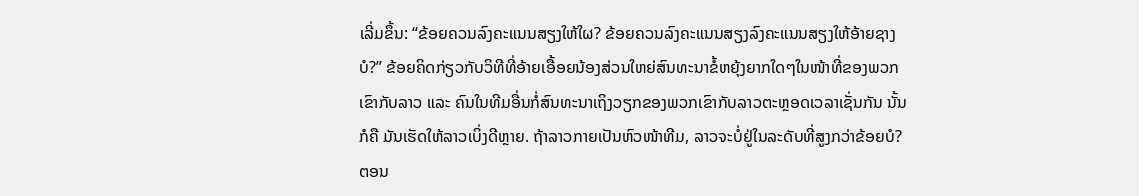ເລີ່ມຂຶ້ນ: “ຂ້ອຍຄວນລົງຄະແນນສຽງໃຫ້ໃຜ? ຂ້ອຍຄວນລົງຄະແນນສຽງລົງຄະແນນສຽງໃຫ້ອ້າຍຊາງບໍ?” ຂ້ອຍຄິດກ່ຽວກັບວິທີທີ່ອ້າຍເອື້ອຍນ້ອງສ່ວນໃຫຍ່ສົນທະນາຂໍ້ຫຍຸ້ງຍາກໃດໆໃນໜ້າທີ່ຂອງພວກເຂົາກັບລາວ ແລະ ຄົນໃນທີມອື່ນກໍ່ສົນທະນາເຖິງວຽກຂອງພວກເຂົາກັບລາວຕະຫຼອດເວລາເຊັ່ນກັນ ນັ້ນກໍຄື ມັນເຮັດໃຫ້ລາວເບິ່ງດີຫຼາຍ. ຖ້າລາວກາຍເປັນຫົວໜ້າທີມ, ລາວຈະບໍ່ຢູ່ໃນລະດັບທີ່ສູງກວ່າຂ້ອຍບໍ? ຕອນ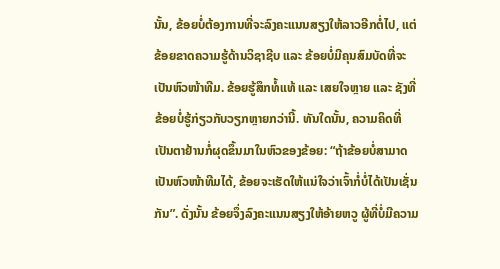ນັ້ນ, ຂ້ອຍບໍ່ຕ້ອງການທີ່ຈະລົງຄະແນນສຽງໃຫ້ລາວອີກຕໍ່ໄປ, ແຕ່ຂ້ອຍຂາດຄວາມຮູ້ດ້ານວິຊາຊີບ ແລະ ຂ້ອຍບໍ່ມີຄຸນສົມບັດທີ່ຈະເປັນຫົວໜ້າທີມ. ຂ້ອຍຮູ້ສຶກທໍ້ແທ້ ແລະ ເສຍໃຈຫຼາຍ ແລະ ຊັງທີ່ຂ້ອຍບໍ່ຮູ້ກ່ຽວກັບວຽກຫຼາຍກວ່ານີ້. ທັນໃດນັ້ນ, ຄວາມຄິດທີ່ເປັນຕາຢ້ານກໍ່ຜຸດຂຶ້ນມາໃນຫົວຂອງຂ້ອຍ: “ຖ້າຂ້ອຍບໍ່ສາມາດເປັນຫົວໜ້າທີມໄດ້, ຂ້ອຍຈະເຮັດໃຫ້ແນ່ໃຈວ່າເຈົ້າກໍ່ບໍ່ໄດ້ເປັນເຊັ່ນກັນ”. ດັ່ງນັ້ນ ຂ້ອຍຈຶ່ງລົງຄະແນນສຽງໃຫ້ອ້າຍຫວູ ຜູ້ທີ່ບໍ່ມີຄວາມ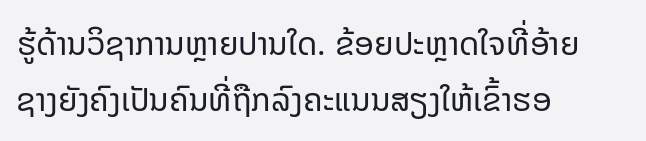ຮູ້ດ້ານວິຊາການຫຼາຍປານໃດ. ຂ້ອຍປະຫຼາດໃຈທີ່ອ້າຍຊາງຍັງຄົງເປັນຄົນທີ່ຖືກລົງຄະແນນສຽງໃຫ້ເຂົ້າຮອ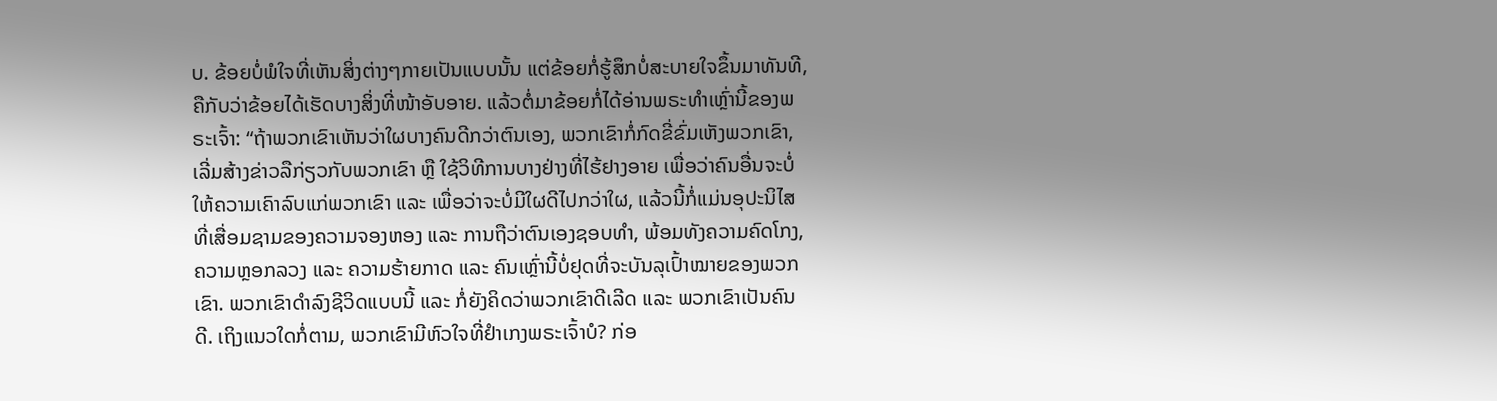ບ. ຂ້ອຍບໍ່ພໍໃຈທີ່ເຫັນສິ່ງຕ່າງໆກາຍເປັນແບບນັ້ນ ແຕ່ຂ້ອຍກໍ່ຮູ້ສຶກບໍ່ສະບາຍໃຈຂຶ້ນມາທັນທີ, ຄືກັບວ່າຂ້ອຍໄດ້ເຮັດບາງສິ່ງທີ່ໜ້າອັບອາຍ. ແລ້ວຕໍ່ມາຂ້ອຍກໍ່ໄດ້ອ່ານພຣະທຳເຫຼົ່ານີ້ຂອງພຣະເຈົ້າ: “ຖ້າພວກເຂົາເຫັນວ່າໃຜບາງຄົນດີກວ່າຕົນເອງ, ພວກເຂົາກໍ່ກົດຂີ່ຂົ່ມເຫັງພວກເຂົາ, ເລີ່ມສ້າງຂ່າວລືກ່ຽວກັບພວກເຂົາ ຫຼື ໃຊ້ວິທີການບາງຢ່າງທີ່ໄຮ້ຢາງອາຍ ເພື່ອວ່າຄົນອື່ນຈະບໍ່ໃຫ້ຄວາມເຄົາລົບແກ່ພວກເຂົາ ແລະ ເພື່ອວ່າຈະບໍ່ມີໃຜດີໄປກວ່າໃຜ, ແລ້ວນີ້ກໍ່ແມ່ນອຸປະນິໄສທີ່ເສື່ອມຊາມຂອງຄວາມຈອງຫອງ ແລະ ການຖືວ່າຕົນເອງຊອບທຳ, ພ້ອມທັງຄວາມຄົດໂກງ, ຄວາມຫຼອກລວງ ແລະ ຄວາມຮ້າຍກາດ ແລະ ຄົນເຫຼົ່ານີ້ບໍ່ຢຸດທີ່ຈະບັນລຸເປົ້າໝາຍຂອງພວກເຂົາ. ພວກເຂົາດຳລົງຊີວິດແບບນີ້ ແລະ ກໍ່ຍັງຄິດວ່າພວກເຂົາດີເລີດ ແລະ ພວກເຂົາເປັນຄົນດີ. ເຖິງແນວໃດກໍ່ຕາມ, ພວກເຂົາມີຫົວໃຈທີ່ຢຳເກງພຣະເຈົ້າບໍ? ກ່ອ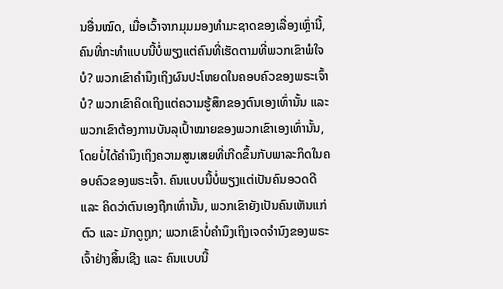ນອື່ນໝົດ, ເມື່ອເວົ້າຈາກມຸມມອງທຳມະຊາດຂອງເລື່ອງເຫຼົ່ານີ້, ຄົນທີ່ກະທຳແບບນີ້ບໍ່ພຽງແຕ່ຄົນທີ່ເຮັດຕາມທີ່ພວກເຂົາພໍໃຈບໍ? ພວກເຂົາຄຳນຶງເຖິງຜົນປະໂຫຍດໃນຄອບຄົວຂອງພຣະເຈົ້າບໍ? ພວກເຂົາຄິດເຖິງແຕ່ຄວາມຮູ້ສຶກຂອງຕົນເອງເທົ່ານັ້ນ ແລະ ພວກເຂົາຕ້ອງການບັນລຸເປົ້າໝາຍຂອງພວກເຂົາເອງເທົ່ານັ້ນ, ໂດຍບໍ່ໄດ້ຄຳນຶງເຖິງຄວາມສູນເສຍທີ່ເກີດຂຶ້ນກັບພາລະກິດໃນຄອບຄົວຂອງພຣະເຈົ້າ. ຄົນແບບນີ້ບໍ່ພຽງແຕ່ເປັນຄົນອວດດີ ແລະ ຄິດວ່າຕົນເອງຖືກເທົ່ານັ້ນ, ພວກເຂົາຍັງເປັນຄົນເຫັນແກ່ຕົວ ແລະ ມັກດູຖູກ; ພວກເຂົາບໍ່ຄຳນຶງເຖິງເຈດຈຳນົງຂອງພຣະເຈົ້າຢ່າງສິ້ນເຊີງ ແລະ ຄົນແບບນີ້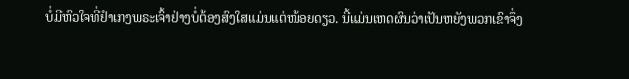ບໍ່ມີຫົວໃຈທີ່ຢຳເກງພຣະເຈົ້າຢ່າງບໍ່ຕ້ອງສົງໃສແມ່ນແຕ່ໜ້ອຍດຽວ. ນີ້ແມ່ນເຫດຜົນວ່າເປັນຫຍັງພວກເຂົາຈຶ່ງ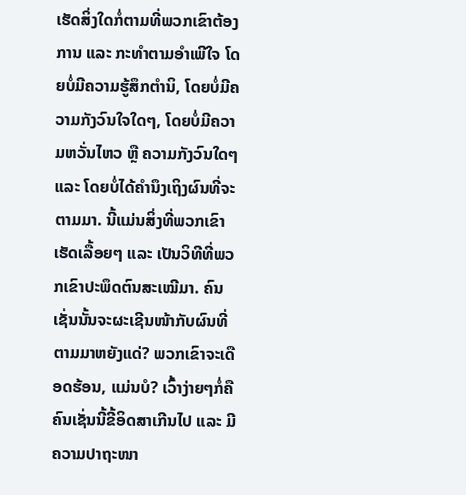ເຮັດສິ່ງໃດກໍ່ຕາມທີ່ພວກເຂົາຕ້ອງການ ແລະ ກະທຳຕາມອຳເພີໃຈ ໂດຍບໍ່ມີຄວາມຮູ້ສຶກຕຳນິ, ໂດຍບໍ່ມີຄວາມກັງວົນໃຈໃດໆ, ໂດຍບໍ່ມີຄວາມຫວັ່ນໄຫວ ຫຼື ຄວາມກັງວົນໃດໆ ແລະ ໂດຍບໍ່ໄດ້ຄຳນຶງເຖິງຜົນທີ່ຈະຕາມມາ. ນີ້ແມ່ນສິ່ງທີ່ພວກເຂົາເຮັດເລື້ອຍໆ ແລະ ເປັນວິທີທີ່ພວກເຂົາປະພຶດຕົນສະເໝີມາ. ຄົນເຊັ່ນນັ້ນຈະຜະເຊີນໜ້າກັບຜົນທີ່ຕາມມາຫຍັງແດ່? ພວກເຂົາຈະເດືອດຮ້ອນ, ແມ່ນບໍ? ເວົ້າງ່າຍໆກໍ່ຄື ຄົນເຊັ່ນນີ້ຂີ້ອິດສາເກີນໄປ ແລະ ມີຄວາມປາຖະໜາ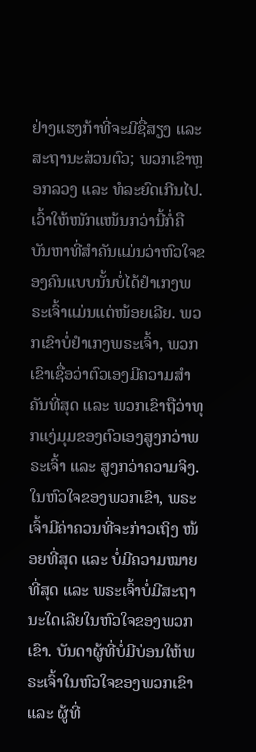ຢ່າງແຮງກ້າທີ່ຈະມີຊື່ສຽງ ແລະ ສະຖານະສ່ວນຕົວ; ພວກເຂົາຫຼອກລວງ ແລະ ທໍລະຍົດເກີນໄປ. ເວົ້າໃຫ້ໜັກແໜ້ນກວ່ານີ້ກໍ່ຄື ບັນຫາທີ່ສໍາຄັນແມ່ນວ່າຫົວໃຈຂອງຄົນແບບນັ້ນບໍ່ໄດ້ຢຳເກງພຣະເຈົ້າແມ່ນແຕ່ໜ້ອຍເລີຍ. ພວກເຂົາບໍ່ຢຳເກງພຣະເຈົ້າ, ພວກເຂົາເຊື່ອວ່າຕົວເອງມີຄວາມສຳຄັນທີ່ສຸດ ແລະ ພວກເຂົາຖືວ່າທຸກແງ່ມຸມຂອງຕົວເອງສູງກວ່າພຣະເຈົ້າ ແລະ ສູງກວ່າຄວາມຈິງ. ໃນຫົວໃຈຂອງພວກເຂົາ, ພຣະເຈົ້າມີຄ່າຄວນທີ່ຈະກ່າວເຖິງ ໜ້ອຍທີ່ສຸດ ແລະ ບໍ່ມີຄວາມໝາຍທີ່ສຸດ ແລະ ພຣະເຈົ້າບໍ່ມີສະຖານະໃດເລີຍໃນຫົວໃຈຂອງພວກເຂົາ. ບັນດາຜູ້ທີ່ບໍ່ມີບ່ອນໃຫ້ພຣະເຈົ້າໃນຫົວໃຈຂອງພວກເຂົາ ແລະ ຜູ້ທີ່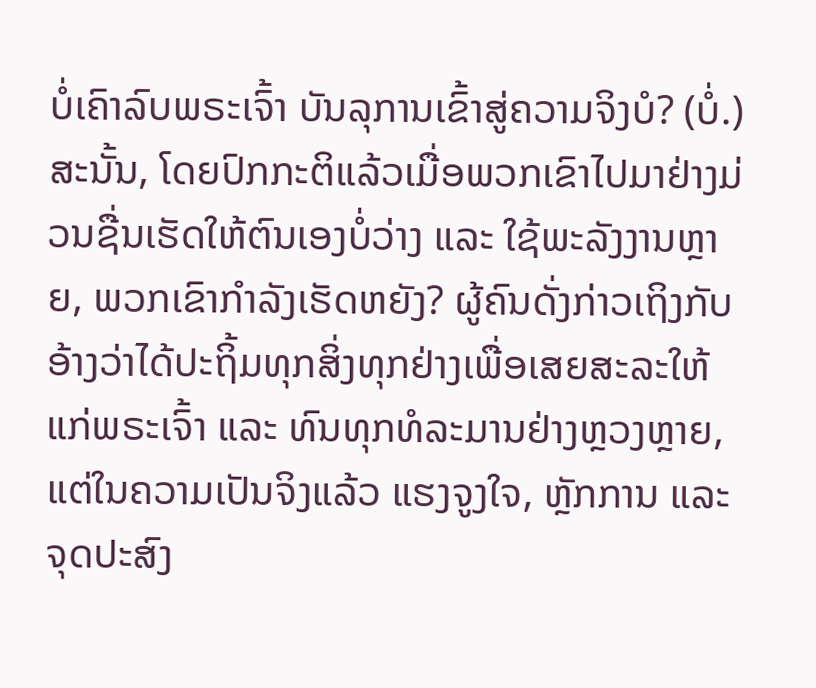ບໍ່ເຄົາລົບພຣະເຈົ້າ ບັນລຸການເຂົ້າສູ່ຄວາມຈິງບໍ? (ບໍ່.) ສະນັ້ນ, ໂດຍປົກກະຕິແລ້ວເມື່ອພວກເຂົາໄປມາຢ່າງມ່ວນຊື່ນເຮັດໃຫ້ຕົນເອງບໍ່ວ່າງ ແລະ ໃຊ້ພະລັງງານຫຼາຍ, ພວກເຂົາກຳລັງເຮັດຫຍັງ? ຜູ້ຄົນດັ່ງກ່າວເຖິງກັບອ້າງວ່າໄດ້ປະຖິ້ມທຸກສິ່ງທຸກຢ່າງເພື່ອເສຍສະລະໃຫ້ແກ່ພຣະເຈົ້າ ແລະ ທົນທຸກທໍລະມານຢ່າງຫຼວງຫຼາຍ, ແຕ່ໃນຄວາມເປັນຈິງແລ້ວ ແຮງຈູງໃຈ, ຫຼັກການ ແລະ ຈຸດປະສົງ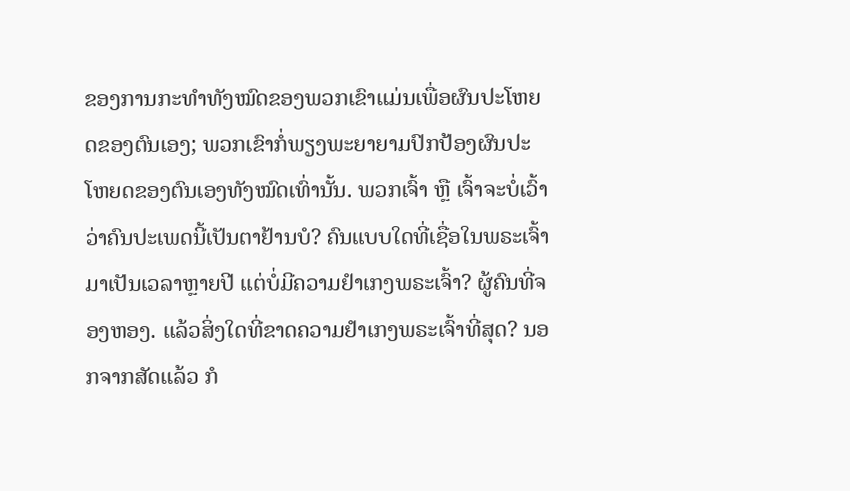ຂອງການກະທຳທັງໝົດຂອງພວກເຂົາແມ່ນເພື່ອຜົນປະໂຫຍດຂອງຕົນເອງ; ພວກເຂົາກໍ່ພຽງພະຍາຍາມປົກປ້ອງຜົນປະໂຫຍດຂອງຕົນເອງທັງໝົດເທົ່ານັ້ນ. ພວກເຈົ້າ ຫຼື ເຈົ້າຈະບໍ່ເວົ້າວ່າຄົນປະເພດນີ້ເປັນຕາຢ້ານບໍ? ຄົນແບບໃດທີ່ເຊື່ອໃນພຣະເຈົ້າມາເປັນເວລາຫຼາຍປີ ແຕ່ບໍ່ມີຄວາມຢຳເກງພຣະເຈົ້າ? ຜູ້ຄົນທີ່ຈອງຫອງ. ແລ້ວສິ່ງໃດທີ່ຂາດຄວາມຢຳເກງພຣະເຈົ້າທີ່ສຸດ? ນອກຈາກສັດແລ້ວ ກໍ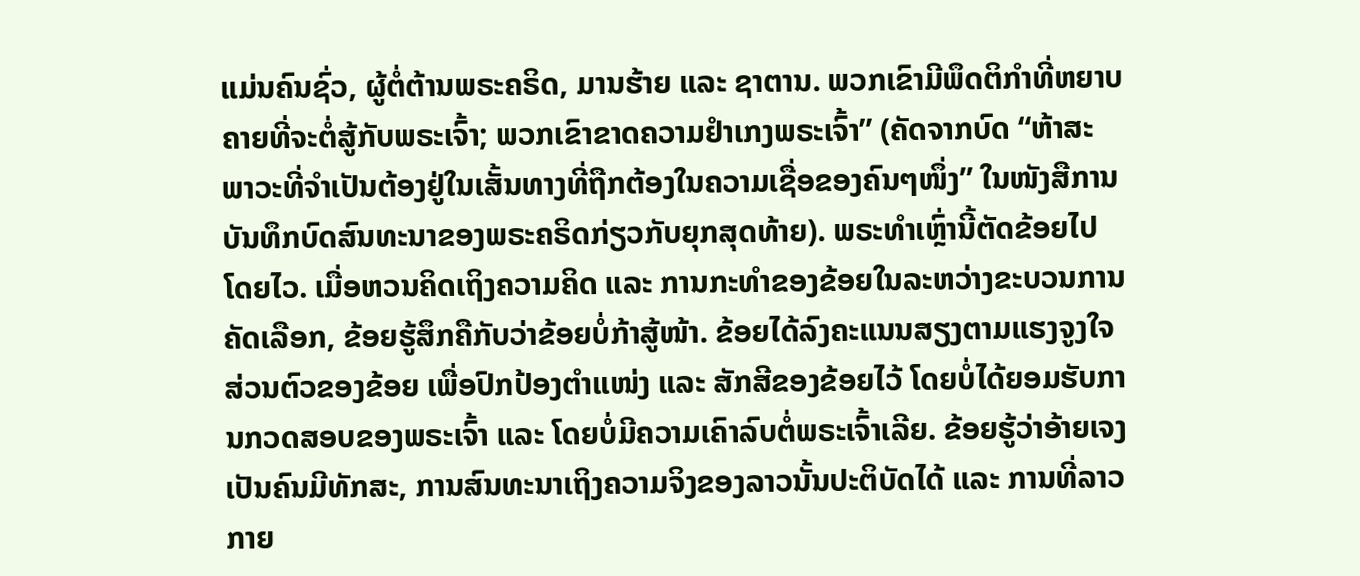ແມ່ນຄົນຊົ່ວ, ຜູ້ຕໍ່ຕ້ານພຣະຄຣິດ, ມານຮ້າຍ ແລະ ຊາຕານ. ພວກເຂົາມີພຶດຕິກຳທີ່ຫຍາບຄາຍທີ່ຈະຕໍ່ສູ້ກັບພຣະເຈົ້າ; ພວກເຂົາຂາດຄວາມຢຳເກງພຣະເຈົ້າ” (ຄັດຈາກບົດ “ຫ້າສະພາວະທີ່ຈຳເປັນຕ້ອງຢູ່ໃນເສັ້ນທາງທີ່ຖືກຕ້ອງໃນຄວາມເຊື່ອຂອງຄົນໆໜຶ່ງ” ໃນໜັງສືການບັນທຶກບົດສົນທະນາຂອງພຣະຄຣິດກ່ຽວກັບຍຸກສຸດທ້າຍ). ພຣະທຳເຫຼົ່ານີ້ຕັດຂ້ອຍໄປໂດຍໄວ. ເມື່ອຫວນຄິດເຖິງຄວາມຄິດ ແລະ ການກະທຳຂອງຂ້ອຍໃນລະຫວ່າງຂະບວນການຄັດເລືອກ, ຂ້ອຍຮູ້ສຶກຄືກັບວ່າຂ້ອຍບໍ່ກ້າສູ້ໜ້າ. ຂ້ອຍໄດ້ລົງຄະແນນສຽງຕາມແຮງຈູງໃຈສ່ວນຕົວຂອງຂ້ອຍ ເພື່ອປົກປ້ອງຕຳແໜ່ງ ແລະ ສັກສີຂອງຂ້ອຍໄວ້ ໂດຍບໍ່ໄດ້ຍອມຮັບການກວດສອບຂອງພຣະເຈົ້າ ແລະ ໂດຍບໍ່ມີຄວາມເຄົາລົບຕໍ່ພຣະເຈົ້າເລີຍ. ຂ້ອຍຮູ້ວ່າອ້າຍເຈງເປັນຄົນມີທັກສະ, ການສົນທະນາເຖິງຄວາມຈິງຂອງລາວນັ້ນປະຕິບັດໄດ້ ແລະ ການທີ່ລາວກາຍ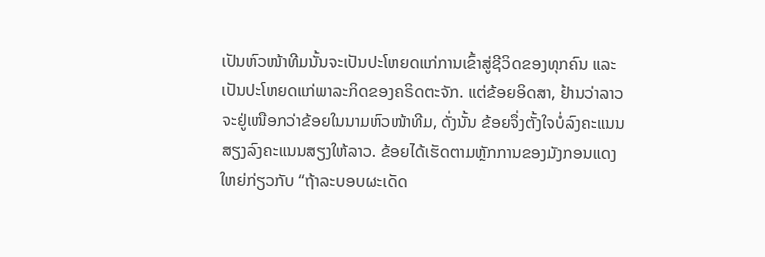ເປັນຫົວໜ້າທີມນັ້ນຈະເປັນປະໂຫຍດແກ່ການເຂົ້າສູ່ຊີວິດຂອງທຸກຄົນ ແລະ ເປັນປະໂຫຍດແກ່ພາລະກິດຂອງຄຣິດຕະຈັກ. ແຕ່ຂ້ອຍອິດສາ, ຢ້ານວ່າລາວຈະຢູ່ເໜືອກວ່າຂ້ອຍໃນນາມຫົວໜ້າທີມ, ດັ່ງນັ້ນ ຂ້ອຍຈຶ່ງຕັ້ງໃຈບໍ່ລົງຄະແນນສຽງລົງຄະແນນສຽງໃຫ້ລາວ. ຂ້ອຍໄດ້ເຮັດຕາມຫຼັກການຂອງມັງກອນແດງໃຫຍ່ກ່ຽວກັບ “ຖ້າລະບອບຜະເດັດ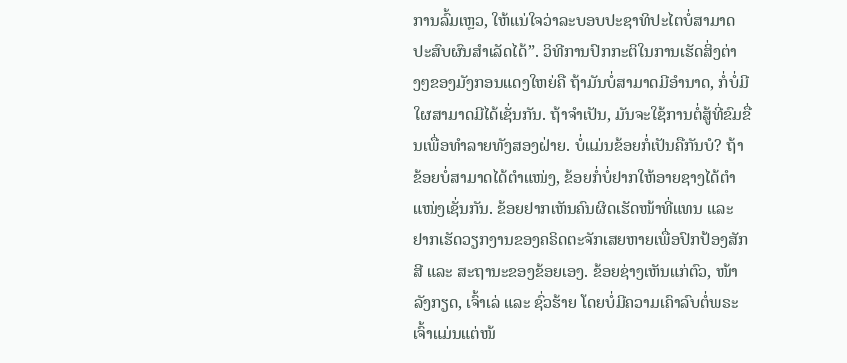ການລົ້ມເຫຼວ, ໃຫ້ແນ່ໃຈວ່າລະບອບປະຊາທິປະໄຕບໍ່ສາມາດປະສົບຜົນສຳເລັດໄດ້”. ວິທີການປົກກະຕິໃນການເຮັດສິ່ງຕ່າງໆຂອງມັງກອນແດງໃຫຍ່ຄື ຖ້າມັນບໍ່ສາມາດມີອຳນາດ, ກໍ່ບໍ່ມີໃຜສາມາດມີໄດ້ເຊັ່ນກັນ. ຖ້າຈຳເປັນ, ມັນຈະໃຊ້ການຕໍ່ສູ້ທີ່ຂົມຂື່ນເພື່ອທຳລາຍທັງສອງຝ່າຍ. ບໍ່ແມ່ນຂ້ອຍກໍ່ເປັນຄືກັນບໍ? ຖ້າຂ້ອຍບໍ່ສາມາດໄດ້ຕຳແໜ່ງ, ຂ້ອຍກໍ່ບໍ່ຢາກໃຫ້ອາຍຊາງໄດ້ຕຳແໜ່ງເຊັ່ນກັນ. ຂ້ອຍຢາກເຫັນຄົນຜິດເຮັດໜ້າທີ່ແທນ ແລະ ຢາກເຮັດວຽກງານຂອງຄຣິດຕະຈັກເສຍຫາຍເພື່ອປົກປ້ອງສັກສີ ແລະ ສະຖານະຂອງຂ້ອຍເອງ. ຂ້ອຍຊ່າງເຫັນແກ່ຕົວ, ໜ້າລັງກຽດ, ເຈົ້າເລ່ ແລະ ຊົ່ວຮ້າຍ ໂດຍບໍ່ມີຄວາມເຄົາລົບຕໍ່ພຣະເຈົ້າແມ່ນແຕ່ໜ້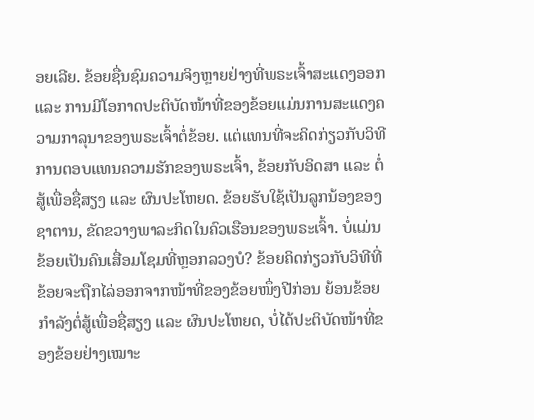ອຍເລີຍ. ຂ້ອຍຊື່ນຊົມຄວາມຈິງຫຼາຍຢ່າງທີ່ພຣະເຈົ້າສະແດງອອກ ແລະ ການມີໂອກາດປະຕິບັດໜ້າທີ່ຂອງຂ້ອຍແມ່ນການສະແດງຄວາມກາລຸນາຂອງພຣະເຈົ້າຕໍ່ຂ້ອຍ. ແຕ່ແທນທີ່ຈະຄິດກ່ຽວກັບວິທີການຕອບແທນຄວາມຮັກຂອງພຣະເຈົ້າ, ຂ້ອຍກັບອິດສາ ແລະ ຕໍ່ສູ້ເພື່ອຊື່ສຽງ ແລະ ຜົນປະໂຫຍດ. ຂ້ອຍຮັບໃຊ້ເປັນລູກນ້ອງຂອງຊາຕານ, ຂັດຂວາງພາລະກິດໃນຄົວເຮືອນຂອງພຣະເຈົ້າ. ບໍ່ແມ່ນຂ້ອຍເປັນຄົນເສື່ອມໂຊມທີ່ຫຼອກລວງບໍ? ຂ້ອຍຄິດກ່ຽວກັບວິທີທີ່ຂ້ອຍຈະຖືກໄລ່ອອກຈາກໜ້າທີ່ຂອງຂ້ອຍໜຶ່ງປີກ່ອນ ຍ້ອນຂ້ອຍກຳລັງຕໍ່ສູ້ເພື່ອຊື່ສຽງ ແລະ ຜົນປະໂຫຍດ, ບໍ່ໄດ້ປະຕິບັດໜ້າທີ່ຂອງຂ້ອຍຢ່າງເໝາະ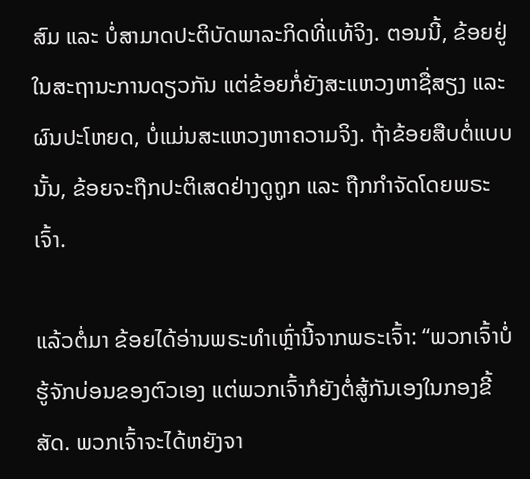ສົມ ແລະ ບໍ່ສາມາດປະຕິບັດພາລະກິດທີ່ແທ້ຈິງ. ຕອນນີ້, ຂ້ອຍຢູ່ໃນສະຖານະການດຽວກັນ ແຕ່ຂ້ອຍກໍ່ຍັງສະແຫວງຫາຊື່ສຽງ ແລະ ຜົນປະໂຫຍດ, ບໍ່ແມ່ນສະແຫວງຫາຄວາມຈິງ. ຖ້າຂ້ອຍສືບຕໍ່ແບບນັ້ນ, ຂ້ອຍຈະຖືກປະຕິເສດຢ່າງດູຖູກ ແລະ ຖືກກຳຈັດໂດຍພຣະເຈົ້າ.

ແລ້ວຕໍ່ມາ ຂ້ອຍໄດ້ອ່ານພຣະທຳເຫຼົ່ານີ້ຈາກພຣະເຈົ້າ: “ພວກເຈົ້າບໍ່ຮູ້ຈັກບ່ອນຂອງຕົວເອງ ແຕ່ພວກເຈົ້າກໍຍັງຕໍ່ສູ້ກັນເອງໃນກອງຂີ້ສັດ. ພວກເຈົ້າຈະໄດ້ຫຍັງຈາ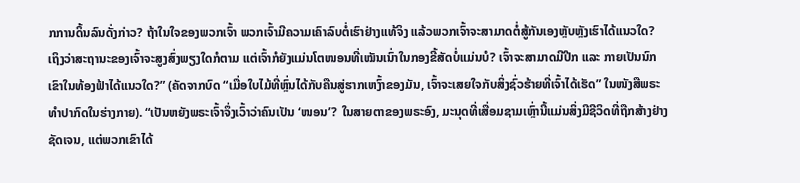ກການດິ້ນລົນດັ່ງກ່າວ? ຖ້າໃນໃຈຂອງພວກເຈົ້າ ພວກເຈົ້າມີຄວາມເຄົາລົບຕໍ່ເຮົາຢ່າງແທ້ຈິງ ແລ້ວພວກເຈົ້າຈະສາມາດຕໍ່ສູ້ກັນເອງຫຼັບຫຼັງເຮົາໄດ້ແນວໃດ? ເຖິງວ່າສະຖານະຂອງເຈົ້າຈະສູງສົ່ງພຽງໃດກໍຕາມ ແຕ່ເຈົ້າກໍຍັງແມ່ນໂຕໜອນທີ່ເໝັນເນົ່າໃນກອງຂີ້ສັດບໍ່ແມ່ນບໍ? ເຈົ້າຈະສາມາດມີປີກ ແລະ ກາຍເປັນນົກເຂົາໃນທ້ອງຟ້າໄດ້ແນວໃດ?” (ຄັດຈາກບົດ “ເມື່ອໃບໄມ້ທີ່ຫຼົ່ນໄດ້ກັບຄືນສູ່ຮາກເຫງົ້າຂອງມັນ, ເຈົ້າຈະເສຍໃຈກັບສິ່ງຊົ່ວຮ້າຍທີ່ເຈົ້າໄດ້ເຮັດ” ໃນໜັງສືພຣະທໍາປາກົດໃນຮ່າງກາຍ). “ເປັນຫຍັງພຣະເຈົ້າຈຶ່ງເວົ້າວ່າຄົນເປັນ ‘ໜອນ’? ໃນສາຍຕາຂອງພຣະອົງ, ມະນຸດທີ່ເສື່ອມຊາມເຫຼົ່ານີ້ແມ່ນສິ່ງມີຊີວິດທີ່ຖືກສ້າງຢ່າງຊັດເຈນ, ແຕ່ພວກເຂົາໄດ້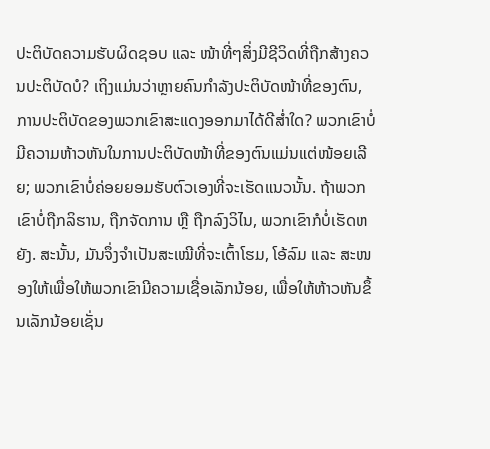ປະຕິບັດຄວາມຮັບຜິດຊອບ ແລະ ໜ້າທີ່ໆສິ່ງມີຊີວິດທີ່ຖືກສ້າງຄວນປະຕິບັດບໍ? ເຖິງແມ່ນວ່າຫຼາຍຄົນກຳລັງປະຕິບັດໜ້າທີ່ຂອງຕົນ, ການປະຕິບັດຂອງພວກເຂົາສະແດງອອກມາໄດ້ດີສ່ຳໃດ? ພວກເຂົາບໍ່ມີຄວາມຫ້າວຫັນໃນການປະຕິບັດໜ້າທີ່ຂອງຕົນແມ່ນແຕ່ໜ້ອຍເລີຍ; ພວກເຂົາບໍ່ຄ່ອຍຍອມຮັບຕົວເອງທີ່ຈະເຮັດແນວນັ້ນ. ຖ້າພວກເຂົາບໍ່ຖືກລິຮານ, ຖືກຈັດການ ຫຼື ຖືກລົງວິໄນ, ພວກເຂົາກໍບໍ່ເຮັດຫຍັງ. ສະນັ້ນ, ມັນຈຶ່ງຈຳເປັນສະເໝີທີ່ຈະເຕົ້າໂຮມ, ໂອ້ລົມ ແລະ ສະໜອງໃຫ້ເພື່ອໃຫ້ພວກເຂົາມີຄວາມເຊື່ອເລັກນ້ອຍ, ເພື່ອໃຫ້ຫ້າວຫັນຂຶ້ນເລັກນ້ອຍເຊັ່ນ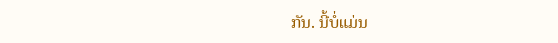ກັນ. ນີ້ບໍ່ແມ່ນ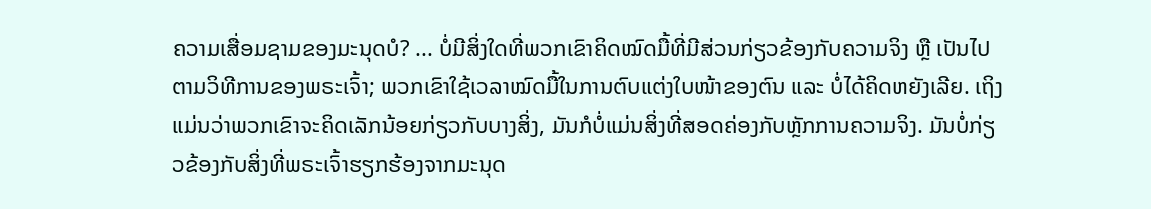ຄວາມເສື່ອມຊາມຂອງມະນຸດບໍ? ... ບໍ່ມີສິ່ງໃດທີ່ພວກເຂົາຄິດໝົດມື້ທີ່ມີສ່ວນກ່ຽວຂ້ອງກັບຄວາມຈິງ ຫຼື ເປັນໄປຕາມວິທີການຂອງພຣະເຈົ້າ; ພວກເຂົາໃຊ້ເວລາໝົດມື້ໃນການຕົບແຕ່ງໃບໜ້າຂອງຕົນ ແລະ ບໍ່ໄດ້ຄິດຫຍັງເລີຍ. ເຖິງແມ່ນວ່າພວກເຂົາຈະຄິດເລັກນ້ອຍກ່ຽວກັບບາງສິ່ງ, ມັນກໍບໍ່ແມ່ນສິ່ງທີ່ສອດຄ່ອງກັບຫຼັກການຄວາມຈິງ. ມັນບໍ່ກ່ຽວຂ້ອງກັບສິ່ງທີ່ພຣະເຈົ້າຮຽກຮ້ອງຈາກມະນຸດ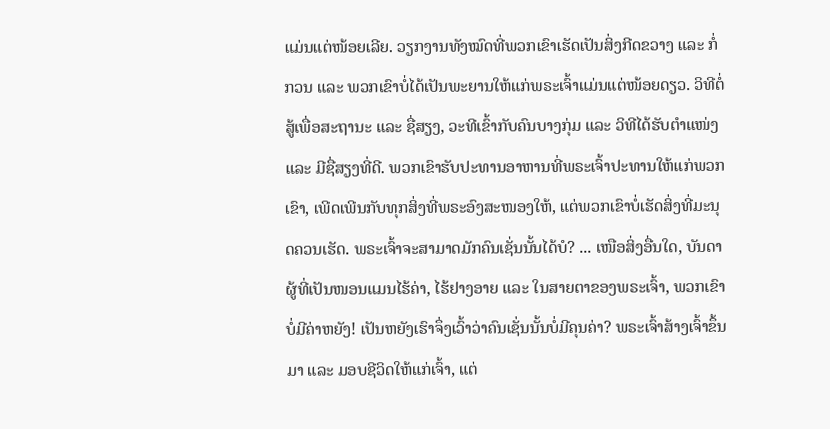ແມ່ນແຕ່ໜ້ອຍເລີຍ. ວຽກງານທັງໝົດທີ່ພວກເຂົາເຮັດເປັນສິ່ງກີດຂວາງ ແລະ ກໍ່ກວນ ແລະ ພວກເຂົາບໍ່ໄດ້ເປັນພະຍານໃຫ້ແກ່ພຣະເຈົ້າແມ່ນແຕ່ໜ້ອຍດຽວ. ວິທີຕໍ່ສູ້ເພື່ອສະຖານະ ແລະ ຊື່ສຽງ, ວະທີເຂົ້າກັບຄົນບາງກຸ່ມ ແລະ ວິທີໄດ້ຮັບຕຳແໜ່ງ ແລະ ມີຊື່ສຽງທີ່ດີ. ພວກເຂົາຮັບປະທານອາຫານທີ່ພຣະເຈົ້າປະທານໃຫ້ແກ່ພວກເຂົາ, ເພີດເພີນກັບທຸກສິ່ງທີ່ພຣະອົງສະໜອງໃຫ້, ແຕ່ພວກເຂົາບໍ່ເຮັດສິ່ງທີ່ມະນຸດຄວນເຮັດ. ພຣະເຈົ້າຈະສາມາດມັກຄົນເຊັ່ນນັ້ນໄດ້ບໍ? ... ເໜືອສິ່ງອື່ນໃດ, ບັນດາຜູ້ທີ່ເປັນໜອນແມນໄຮ້ຄ່າ, ໄຮ້ຢາງອາຍ ແລະ ໃນສາຍຕາຂອງພຣະເຈົ້າ, ພວກເຂົາບໍ່ມີຄ່າຫຍັງ! ເປັນຫຍັງເຮົາຈຶ່ງເວົ້າວ່າຄົນເຊັ່ນນັ້ນບໍ່ມີຄຸນຄ່າ? ພຣະເຈົ້າສ້າງເຈົ້າຂຶ້ນມາ ແລະ ມອບຊີວິດໃຫ້ແກ່ເຈົ້າ, ແຕ່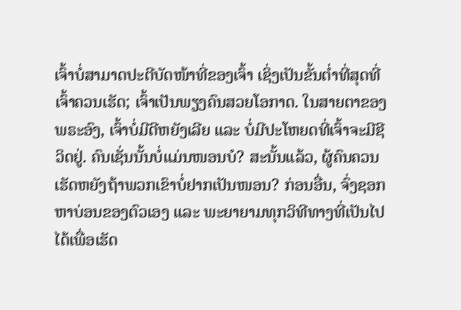ເຈົ້າບໍ່ສາມາດປະຕີບັດໜ້າທີ່ຂອງເຈົ້າ ເຊິ່ງເປັນຂັ້ນຕ່ຳທີ່ສຸດທີ່ເຈົ້າຄວນເຮັດ; ເຈົ້າເປັນພຽງຄົນສວຍໂອກາດ. ໃນສາຍຕາຂອງພຣະອົງ, ເຈົ້າບໍ່ມີດີຫຍັງເລີຍ ແລະ ບໍ່ມີປະໂຫຍດທີ່ເຈົ້າຈະມີຊີວິດຢູ່. ຄົນເຊັ່ນນັ້ນບໍ່ແມ່ນໜອນບໍ? ສະນັ້ນແລ້ວ, ຜູ້ຄົນຄວນເຮັດຫຍັງຖ້າພວກເຂົາບໍ່ຢາກເປັນໜອນ? ກ່ອນອື່ນ, ຈົ່ງຊອກຫາບ່ອນຂອງຕົວເອງ ແລະ ພະຍາຍາມທຸກວິທີທາງທີ່ເປັນໄປໄດ້ເພື່ອເຮັດ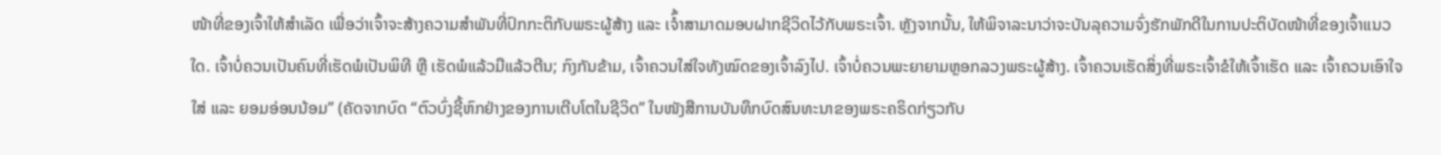ໜ້າທີ່ຂອງເຈົ້າໃຫ້ສຳເລັດ ເພື່ອວ່າເຈົ້າຈະສ້າງຄວາມສຳພັນທີ່ປົກກະຕິກັບພຣະຜູ້ສ້າງ ແລະ ເຈົ້ຳສາມາດມອບຝາກຊີວິດໄວ້ກັບພຣະເຈົ້າ. ຫຼັງຈາກນັ້ນ, ໃຫ້ພິຈາລະນາວ່າຈະບັນລຸຄວາມຈົ່ງຮັກພັກດີໃນການປະຕິບັດໜ້າທີ່ຂອງເຈົ້າແນວໃດ. ເຈົ້າບໍ່ຄວນເປັນຄົນທີ່ເຮັດພໍເປັນພິທີ ຫຼື ເຮັດພໍແລ້ວມືແລ້ວຕີນ; ກົງກັນຂ້າມ, ເຈົ້າຄວນໃສ່ໃຈທັງໝົດຂອງເຈົ້າລົງໄປ. ເຈົ້າບໍ່ຄວນພະຍາຍາມຫຼອກລວງພຣະຜູ້ສ້າງ. ເຈົ້າຄວນເຮັດສິ່ງທີ່ພຣະເຈົ້າຂໍໃຫ້ເຈົ້າເຮັດ ແລະ ເຈົ້າຄວນເອົາໃຈໃສ່ ແລະ ຍອມອ່ອນນ້ອມ” (ຄັດຈາກບົດ “ຕົວບົ່ງຊີ້ຫົກຢ່າງຂອງການເຕີບໂຕໃນຊີວິດ” ໃນໜັງສືການບັນທຶກບົດສົນທະນາຂອງພຣະຄຣິດກ່ຽວກັບ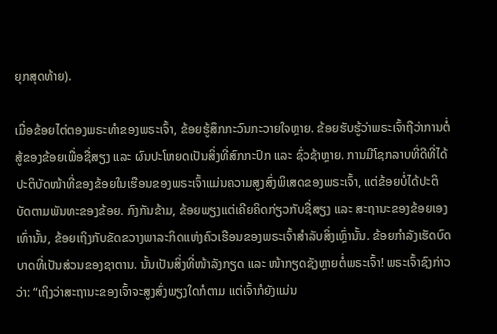ຍຸກສຸດທ້າຍ).

ເມື່ອຂ້ອຍໄຕ່ຕອງພຣະທຳຂອງພຣະເຈົ້າ, ຂ້ອຍຮູ້ສຶກກະວົນກະວາຍໃຈຫຼາຍ. ຂ້ອຍຮັບຮູ້ວ່າພຣະເຈົ້າຖືວ່າການຕໍ່ສູ້ຂອງຂ້ອຍເພື່ອຊື່ສຽງ ແລະ ຜົນປະໂຫຍດເປັນສິ່ງທີ່ສົກກະປົກ ແລະ ຊົ່ວຊ້າຫຼາຍ. ການມີໂຊກລາບທີ່ດີທີ່ໄດ້ປະຕິບັດໜ້າທີ່ຂອງຂ້ອຍໃນເຮືອນຂອງພຣະເຈົ້າແມ່ນຄວາມສູງສົ່ງພິເສດຂອງພຣະເຈົ້າ, ແຕ່ຂ້ອຍບໍ່ໄດ້ປະຕິບັດຕາມພັນທະຂອງຂ້ອຍ. ກົງກັນຂ້າມ, ຂ້ອຍພຽງແຕ່ເຄີຍຄິດກ່ຽວກັບຊື່ສຽງ ແລະ ສະຖານະຂອງຂ້ອຍເອງເທົ່ານັ້ນ, ຂ້ອຍເຖິງກັບຂັດຂວາງພາລະກິດແຫ່ງຄົວເຮືອນຂອງພຣະເຈົ້າສຳລັບສິ່ງເຫຼົ່ານັ້ນ. ຂ້ອຍກຳລັງເຮັດບົດບາດທີ່ເປັນສ່ວນຂອງຊາຕານ. ນັ້ນເປັນສິ່ງທີ່ໜ້າລັງກຽດ ແລະ ໜ້າກຽດຊັງຫຼາຍຕໍ່ພຣະເຈົ້າ! ພຣະເຈົ້າຊົງກ່າວວ່າ: “ເຖິງວ່າສະຖານະຂອງເຈົ້າຈະສູງສົ່ງພຽງໃດກໍຕາມ ແຕ່ເຈົ້າກໍຍັງແມ່ນ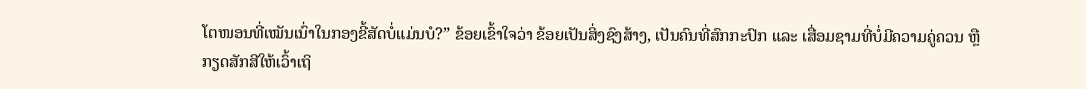ໂຕໜອນທີ່ເໝັນເນົ່າໃນກອງຂີ້ສັດບໍ່ແມ່ນບໍ?” ຂ້ອຍເຂົ້າໃຈວ່າ ຂ້ອຍເປັນສິ່ງຊົງສ້າງ, ເປັນຄົນທີ່ສົກກະປົກ ແລະ ເສື່ອມຊາມທີ່ບໍ່ມີຄວາມຄູ່ຄວນ ຫຼື ກຽດສັກສີໃຫ້ເວົ້າເຖິ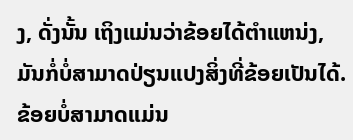ງ, ດັ່ງນັ້ນ ເຖິງແມ່ນວ່າຂ້ອຍໄດ້ຕຳແຫນ່ງ, ມັນກໍ່ບໍ່ສາມາດປ່ຽນແປງສິ່ງທີ່ຂ້ອຍເປັນໄດ້. ຂ້ອຍບໍ່ສາມາດແມ່ນ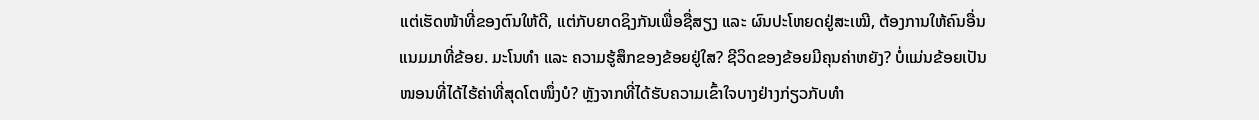ແຕ່ເຮັດໜ້າທີ່ຂອງຕົນໃຫ້ດີ, ແຕ່ກັບຍາດຊິງກັນເພື່ອຊື່ສຽງ ແລະ ຜົນປະໂຫຍດຢູ່ສະເໝີ, ຕ້ອງການໃຫ້ຄົນອື່ນແນມມາທີ່ຂ້ອຍ. ມະໂນທຳ ແລະ ຄວາມຮູ້ສຶກຂອງຂ້ອຍຢູ່ໃສ? ຊີວິດຂອງຂ້ອຍມີຄຸນຄ່າຫຍັງ? ບໍ່ແມ່ນຂ້ອຍເປັນໜອນທີ່ໄດ້ໄຮ້ຄ່າທີ່ສຸດໂຕໜຶ່ງບໍ? ຫຼັງຈາກທີ່ໄດ້ຮັບຄວາມເຂົ້າໃຈບາງຢ່າງກ່ຽວກັບທຳ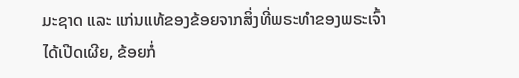ມະຊາດ ແລະ ແກ່ນແທ້ຂອງຂ້ອຍຈາກສິ່ງທີ່ພຣະທຳຂອງພຣະເຈົ້າໄດ້ເປີດເຜີຍ, ຂ້ອຍກໍ່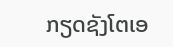ກຽດຊັງໂຕເອ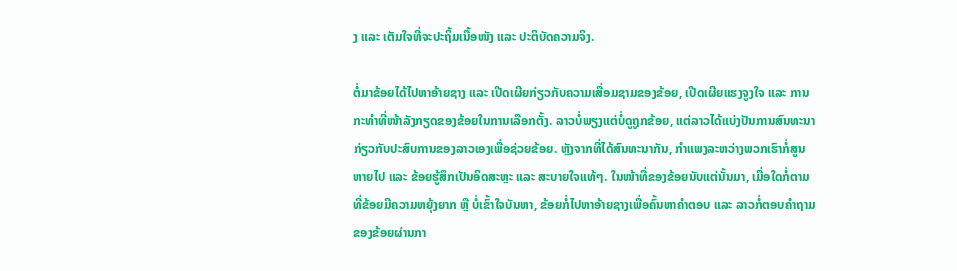ງ ແລະ ເຕັມໃຈທີ່ຈະປະຖິ້ມເນື້ອໜັງ ແລະ ປະຕິບັດຄວາມຈິງ.

ຕໍ່ມາຂ້ອຍໄດ້ໄປຫາອ້າຍຊາງ ແລະ ເປີດເຜີຍກ່ຽວກັບຄວາມເສື່ອມຊາມຂອງຂ້ອຍ, ເປີດເຜີຍແຮງຈູງໃຈ ແລະ ການກະທຳທີ່ໜ້າລັງກຽດຂອງຂ້ອຍໃນການເລືອກຕັ້ງ. ລາວບໍ່ພຽງແຕ່ບໍ່ດູຖູກຂ້ອຍ, ແຕ່ລາວໄດ້ແບ່ງປັນການສົນທະນາກ່ຽວກັບປະສົບການຂອງລາວເອງເພື່ອຊ່ວຍຂ້ອຍ. ຫຼັງຈາກທີ່ໄດ້ສົນທະນາກັນ, ກຳແພງລະຫວ່າງພວກເຮົາກໍ່ສູນຫາຍໄປ ແລະ ຂ້ອຍຮູ້ສຶກເປັນອິດສະຫຼະ ແລະ ສະບາຍໃຈແທ້ໆ. ໃນໜ້າທີ່ຂອງຂ້ອຍນັບແຕ່ນັ້ນມາ, ເມື່ອໃດກໍ່ຕາມທີ່ຂ້ອຍມີຄວາມຫຍຸ້ງຍາກ ຫຼື ບໍ່ເຂົ້າໃຈບັນຫາ, ຂ້ອຍກໍ່ໄປຫາອ້າຍຊາງເພື່ອຄົ້ນຫາຄຳຕອບ ແລະ ລາວກໍ່ຕອບຄຳຖາມຂອງຂ້ອຍຜ່ານກາ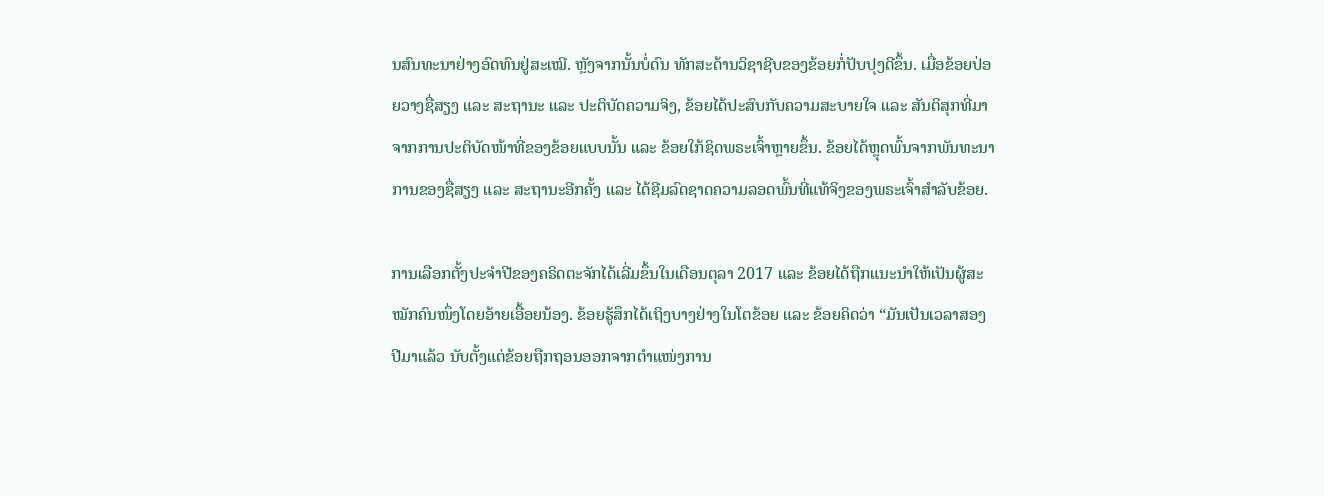ນສົນທະນາຢ່າງອົດທົນຢູ່ສະເໝີ. ຫຼັງຈາກນັ້ນບໍ່ດົນ ທັກສະດ້ານວິຊາຊີບຂອງຂ້ອຍກໍ່ປັບປຸງດີຂຶ້ນ. ເມື່ອຂ້ອຍປ່ອຍວາງຊື່ສຽງ ແລະ ສະຖານະ ແລະ ປະຕິບັດຄວາມຈິງ, ຂ້ອຍໄດ້ປະສົບກັບຄວາມສະບາຍໃຈ ແລະ ສັນຕິສຸກທີ່ມາຈາກການປະຕິບັດໜ້າທີ່ຂອງຂ້ອຍແບບນັ້ນ ແລະ ຂ້ອຍໃກ້ຊິດພຣະເຈົ້າຫຼາຍຂຶ້ນ. ຂ້ອຍໄດ້ຫຼຸດພົ້ນຈາກພັນທະນາການຂອງຊື່ສຽງ ແລະ ສະຖານະອີກຄັ້ງ ແລະ ໄດ້ຊີມລົດຊາດຄວາມລອດພົ້ນທີ່ແທ້ຈິງຂອງພຣະເຈົ້າສຳລັບຂ້ອຍ.

ການເລືອກຕັ້ງປະຈຳປີຂອງຄຣິດຕະຈັກໄດ້ເລີ່ມຂຶ້ນໃນເດືອນຕຸລາ 2017 ແລະ ຂ້ອຍໄດ້ຖືກແນະນຳໃຫ້ເປັນຜູ້ສະໝັກຄົນໜຶ່ງໂດຍອ້າຍເອື້ອຍນ້ອງ. ຂ້ອຍຮູ້ສຶກໄດ້ເຖິງບາງຢ່າງໃນໂຕຂ້ອຍ ແລະ ຂ້ອຍຄິດວ່າ “ມັນເປັນເວລາສອງປີມາແລ້ວ ນັບຕັ້ງແຕ່ຂ້ອຍຖືກຖອນອອກຈາກຕຳແໜ່ງການ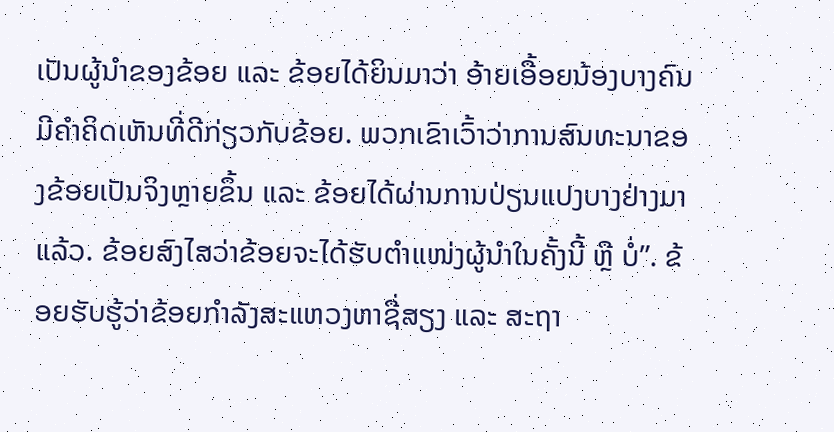ເປັນຜູ້ນຳຂອງຂ້ອຍ ແລະ ຂ້ອຍໄດ້ຍິນມາວ່າ ອ້າຍເອື້ອຍນ້ອງບາງຄົນມີຄຳຄິດເຫັນທີ່ດີກ່ຽວກັບຂ້ອຍ. ພວກເຂົາເວົ້າວ່າການສົນທະນາຂອງຂ້ອຍເປັນຈິງຫຼາຍຂຶ້ນ ແລະ ຂ້ອຍໄດ້ຜ່ານການປ່ຽນແປງບາງຢ່າງມາແລ້ວ. ຂ້ອຍສົງໄສວ່າຂ້ອຍຈະໄດ້ຮັບຕໍາແໜ່ງຜູ້ນໍາໃນຄັ້ງນີ້ ຫຼື ບໍ່”. ຂ້ອຍຮັບຮູ້ວ່າຂ້ອຍກຳລັງສະແຫວງຫາຊື່ສຽງ ແລະ ສະຖາ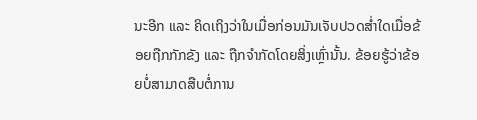ນະອີກ ແລະ ຄິດເຖິງວ່າໃນເມື່ອກ່ອນມັນເຈັບປວດສໍ່າໃດເມື່ອຂ້ອຍຖືກກັກຂັງ ແລະ ຖືກຈໍາກັດໂດຍສິ່ງເຫຼົ່ານັ້ນ. ຂ້ອຍຮູ້ວ່າຂ້ອຍບໍ່ສາມາດສືບຕໍ່ການ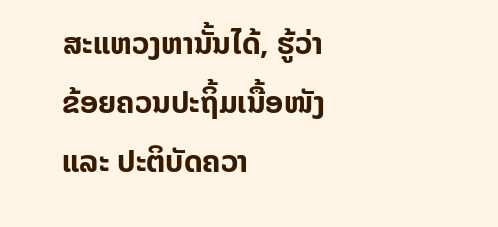ສະແຫວງຫານັ້ນໄດ້, ຮູ້ວ່າຂ້ອຍຄວນປະຖິ້ມເນື້ອໜັງ ແລະ ປະຕິບັດຄວາ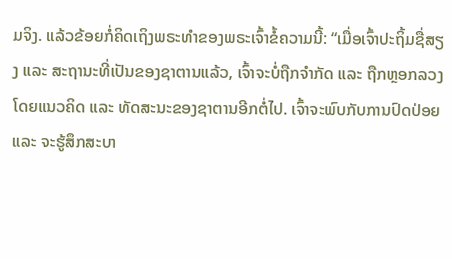ມຈິງ. ແລ້ວຂ້ອຍກໍ່ຄິດເຖິງພຣະທຳຂອງພຣະເຈົ້າຂໍ້ຄວາມນີ້: “ເມື່ອເຈົ້າປະຖິ້ມຊື່ສຽງ ແລະ ສະຖານະທີ່ເປັນຂອງຊາຕານແລ້ວ, ເຈົ້າຈະບໍ່ຖືກຈຳກັດ ແລະ ຖືກຫຼອກລວງໂດຍແນວຄິດ ແລະ ທັດສະນະຂອງຊາຕານອີກຕໍ່ໄປ. ເຈົ້າຈະພົບກັບການປົດປ່ອຍ ແລະ ຈະຮູ້ສຶກສະບາ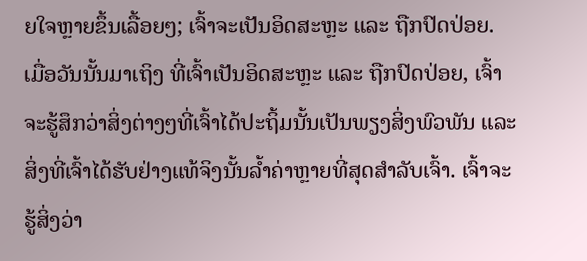ຍໃຈຫຼາຍຂຶ້ນເລື້ອຍໆ; ເຈົ້າຈະເປັນອິດສະຫຼະ ແລະ ຖືກປົດປ່ອຍ. ເມື່ອວັນນັ້ນມາເຖິງ ທີ່ເຈົ້າເປັນອິດສະຫຼະ ແລະ ຖືກປົດປ່ອຍ, ເຈົ້າຈະຮູ້ສຶກວ່າສິ່ງຕ່າງໆທີ່ເຈົ້າໄດ້ປະຖິ້ມນັ້ນເປັນພຽງສິ່ງພົວພັນ ແລະ ສິ່ງທີ່ເຈົ້າໄດ້ຮັບຢ່າງແທ້ຈິງນັ້ນລ້ຳຄ່າຫຼາຍທີ່ສຸດສຳລັບເຈົ້າ. ເຈົ້າຈະຮູ້ສິ່ງວ່າ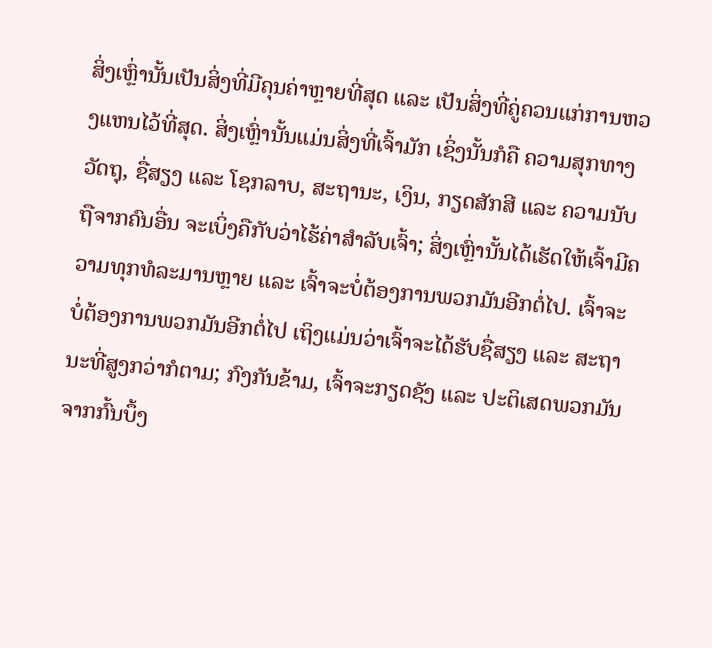ສິ່ງເຫຼົ່ານັ້ນເປັນສິ່ງທີ່ມີຄຸນຄ່າຫຼາຍທີ່ສຸດ ແລະ ເປັນສິ່ງທີ່ຄູ່ຄວນແກ່ການຫວງແຫນໄວ້ທີ່ສຸດ. ສິ່ງເຫຼົ່ານັ້ນແມ່ນສິ່ງທີ່ເຈົ້າມັກ ເຊິ່ງນັ້ນກໍຄື ຄວາມສຸກທາງວັດຖຸ, ຊື່ສຽງ ແລະ ໂຊກລາບ, ສະຖານະ, ເງິນ, ກຽດສັກສີ ແລະ ຄວາມນັບຖືຈາກຄົນອື່ນ ຈະເບິ່ງຄືກັບວ່າໄຮ້ຄ່າສຳລັບເຈົ້າ; ສິ່ງເຫຼົ່ານັ້ນໄດ້ເຮັດໃຫ້ເຈົ້າມີຄວາມທຸກທໍລະມານຫຼາຍ ແລະ ເຈົ້າຈະບໍ່ຕ້ອງການພວກມັນອີກຕໍ່ໄປ. ເຈົ້າຈະບໍ່ຕ້ອງການພວກມັນອີກຕໍ່ໄປ ເຖິງແມ່ນວ່າເຈົ້າຈະໄດ້ຮັບຊື່ສຽງ ແລະ ສະຖານະທີ່ສູງກວ່າກໍຕາມ; ກົງກັນຂ້າມ, ເຈົ້າຈະກຽດຊັງ ແລະ ປະຕິເສດພວກມັນຈາກກົ້ນບຶ້ງ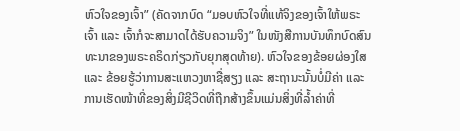ຫົວໃຈຂອງເຈົ້າ” (ຄັດຈາກບົດ “ມອບຫົວໃຈທີ່ແທ້ຈິງຂອງເຈົ້າໃຫ້ພຣະເຈົ້າ ແລະ ເຈົ້າກໍຈະສາມາດໄດ້ຮັບຄວາມຈິງ” ໃນໜັງສືການບັນທຶກບົດສົນທະນາຂອງພຣະຄຣິດກ່ຽວກັບຍຸກສຸດທ້າຍ). ຫົວໃຈຂອງຂ້ອຍຜ່ອງໃສ ແລະ ຂ້ອຍຮູ້ວ່າການສະແຫວງຫາຊື່ສຽງ ແລະ ສະຖານະນັ້ນບໍ່ມີຄ່າ ແລະ ການເຮັດໜ້າທີ່ຂອງສິ່ງມີຊີວິດທີ່ຖືກສ້າງຂຶ້ນແມ່ນສິ່ງທີ່ລ້ຳຄ່າທີ່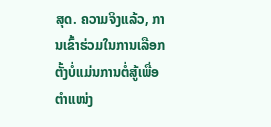ສຸດ. ຄວາມຈິງແລ້ວ, ການເຂົ້າຮ່ວມໃນການເລືອກຕັ້ງບໍ່ແມ່ນການຕໍ່ສູ້ເພື່ອຕຳແໜ່ງ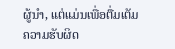ຜູ້ນຳ, ແຕ່ແມ່ນເພື່ອຕື່ມເຕັມຄວາມຮັບຜິດ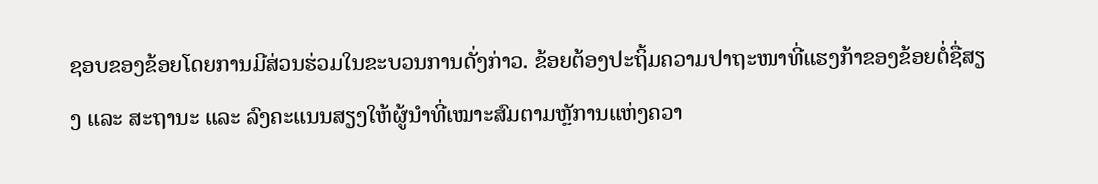ຊອບຂອງຂ້ອຍໂດຍການມີສ່ວນຮ່ວມໃນຂະບວນການດັ່ງກ່າວ. ຂ້ອຍຕ້ອງປະຖິ້ມຄວາມປາຖະໜາທີ່ແຮງກ້າຂອງຂ້ອຍຕໍ່ຊື່ສຽງ ແລະ ສະຖານະ ແລະ ລົງຄະແນນສຽງໃຫ້ຜູ້ນຳທີ່ເໝາະສົມຕາມຫຼັການແຫ່ງຄວາ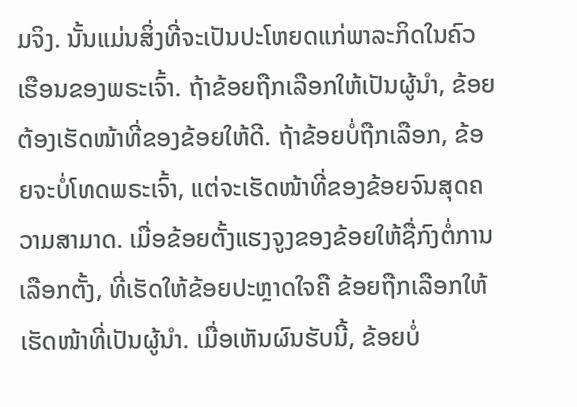ມຈິງ. ນັ້ນແມ່ນສິ່ງທີ່ຈະເປັນປະໂຫຍດແກ່ພາລະກິດໃນຄົວເຮືອນຂອງພຣະເຈົ້າ. ຖ້າຂ້ອຍຖືກເລືອກໃຫ້ເປັນຜູ້ນຳ, ຂ້ອຍຕ້ອງເຮັດໜ້າທີ່ຂອງຂ້ອຍໃຫ້ດີ. ຖ້າຂ້ອຍບໍ່ຖືກເລືອກ, ຂ້ອຍຈະບໍ່ໂທດພຣະເຈົ້າ, ແຕ່ຈະເຮັດໜ້າທີ່ຂອງຂ້ອຍຈົນສຸດຄວາມສາມາດ. ເມື່ອຂ້ອຍຕັ້ງແຮງຈູງຂອງຂ້ອຍໃຫ້ຊື່ກົງຕໍ່ການເລືອກຕັ້ງ, ທີ່ເຮັດໃຫ້ຂ້ອຍປະຫຼາດໃຈຄື ຂ້ອຍຖືກເລືອກໃຫ້ເຮັດໜ້າທີ່ເປັນຜູ້ນຳ. ເມື່ອເຫັນຜົນຮັບນີ້, ຂ້ອຍບໍ່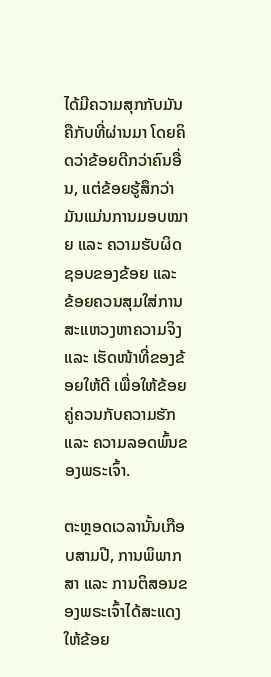ໄດ້ມີຄວາມສຸກກັບມັນຄືກັບທີ່ຜ່ານມາ ໂດຍຄິດວ່າຂ້ອຍດີກວ່າຄົນອື່ນ, ແຕ່ຂ້ອຍຮູ້ສຶກວ່າມັນແມ່ນການມອບໝາຍ ແລະ ຄວາມຮັບຜິດຊອບຂອງຂ້ອຍ ແລະ ຂ້ອຍຄວນສຸມໃສ່ການສະແຫວງຫາຄວາມຈິງ ແລະ ເຮັດໜ້າທີ່ຂອງຂ້ອຍໃຫ້ດີ ເພື່ອໃຫ້ຂ້ອຍຄູ່ຄວນກັບຄວາມຮັກ ແລະ ຄວາມລອດພົ້ນຂອງພຣະເຈົ້າ.

ຕະຫຼອດເວລານັ້ນເກືອບສາມປີ, ການພິພາກສາ ແລະ ການຕິສອນຂອງພຣະເຈົ້າໄດ້ສະແດງໃຫ້ຂ້ອຍ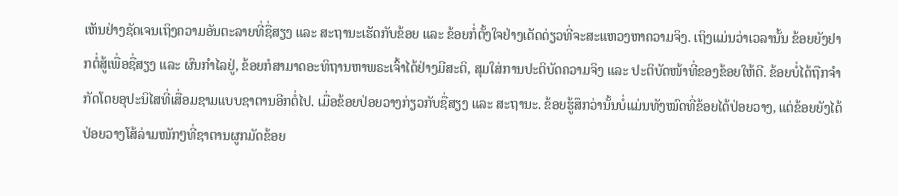ເຫັນຢ່າງຊັດເຈນເຖິງຄວາມອັນຕະລາຍທີ່ຊື່ສຽງ ແລະ ສະຖານະເຮັດກັບຂ້ອຍ ແລະ ຂ້ອຍກໍ່ຕັ້ງໃຈຢ່າງເດັດດ່ຽວທີ່ຈະສະແຫວງຫາຄວາມຈິງ. ເຖິງແມ່ນວ່າເວລານັ້ນ ຂ້ອຍຍັງຢາກຕໍ່ສູ້ເພື່ອຊື່ສຽງ ແລະ ຜົນກຳໄລຢູ່, ຂ້ອຍກໍສາມາດອະທິຖານຫາພຣະເຈົ້າໄດ້ຢ່າງມີສະຕິ, ສຸມໃສ່ການປະຕິບັດຄວາມຈິງ ແລະ ປະຕິບັດໜ້າທີ່ຂອງຂ້ອຍໃຫ້ດີ. ຂ້ອຍບໍ່ໄດ້ຖືກຈຳກັດໂດຍອຸປະນິໄສທີ່ເສື່ອມຊາມແບບຊາຕານອີກຕໍ່ໄປ. ເມື່ອຂ້ອຍປ່ອຍວາງກ່ຽວກັບຊື່ສຽງ ແລະ ສະຖານະ. ຂ້ອຍຮູ້ສຶກວ່ານັ້ນບໍ່ແມ່ນທັງໝົດທີ່ຂ້ອຍໄດ້ປ່ອຍວາງ, ແຕ່ຂ້ອຍຍັງໄດ້ປ່ອຍວາງໂສ້ລ່າມໜັກໆທີ່ຊາຕານຜູກມັດຂ້ອຍ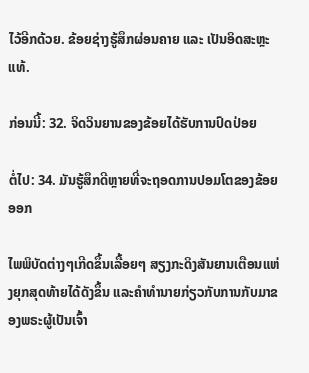ໄວ້ອີກດ້ວຍ. ຂ້ອຍຊ່າງຮູ້ສຶກຜ່ອນຄາຍ ແລະ ເປັນອິດສະຫຼະແທ້.

ກ່ອນນີ້: 32. ຈິດວິນຍານຂອງຂ້ອຍໄດ້ຮັບການປົດປ່ອຍ

ຕໍ່ໄປ: 34. ມັນຮູ້ສຶກດີຫຼາຍທີ່ຈະຖອດການປອມໂຕຂອງຂ້ອຍອອກ

ໄພພິບັດຕ່າງໆເກີດຂຶ້ນເລື້ອຍໆ ສຽງກະດິງສັນຍານເຕືອນແຫ່ງຍຸກສຸດທ້າຍໄດ້ດັງຂຶ້ນ ແລະຄໍາທໍານາຍກ່ຽວກັບການກັບມາຂອງພຣະຜູ້ເປັນເຈົ້າ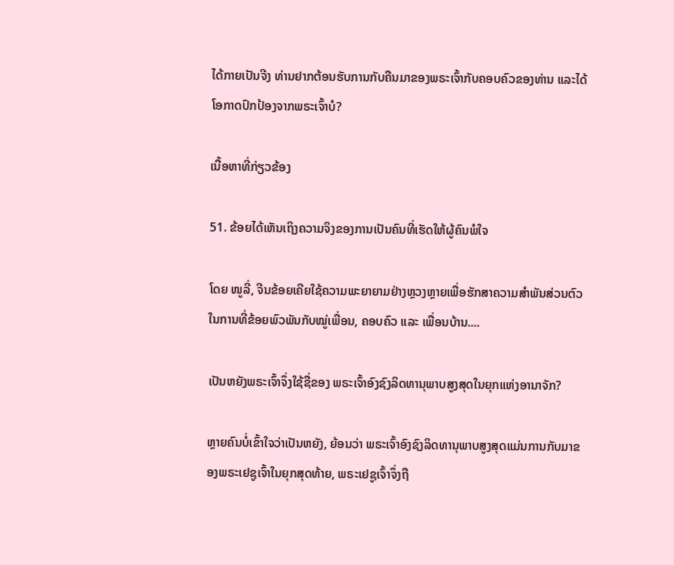ໄດ້ກາຍເປັນຈີງ ທ່ານຢາກຕ້ອນຮັບການກັບຄືນມາຂອງພຣະເຈົ້າກັບຄອບຄົວຂອງທ່ານ ແລະໄດ້ໂອກາດປົກປ້ອງຈາກພຣະເຈົ້າບໍ?

ເນື້ອຫາທີ່ກ່ຽວຂ້ອງ

51. ຂ້ອຍໄດ້ເຫັນເຖິງຄວາມຈິງຂອງການເປັນຄົນທີ່ເຮັດໃຫ້ຜູ້ຄົນພໍໃຈ

ໂດຍ ໜູລີ່, ຈີນຂ້ອຍເຄີຍໃຊ້ຄວາມພະຍາຍາມຢ່າງຫຼວງຫຼາຍເພື່ອຮັກສາຄວາມສຳພັນສ່ວນຕົວໃນການທີ່ຂ້ອຍພົວພັນກັບໝູ່ເພື່ອນ, ຄອບຄົວ ແລະ ເພື່ອນບ້ານ....

ເປັນຫຍັງພຣະເຈົ້າຈຶ່ງໃຊ້ຊື່ຂອງ ພຣະເຈົ້າອົງຊົງລິດທານຸພາບສູງສຸດໃນຍຸກແຫ່ງອານາຈັກ?

ຫຼາຍຄົນບໍ່ເຂົ້າໃຈວ່າເປັນຫຍັງ, ຍ້ອນວ່າ ພຣະເຈົ້າອົງຊົງລິດທານຸພາບສູງສຸດແມ່ນການກັບມາຂອງພຣະເຢຊູເຈົ້າໃນຍຸກສຸດທ້າຍ, ພຣະເຢຊູເຈົ້າຈຶ່ງຖື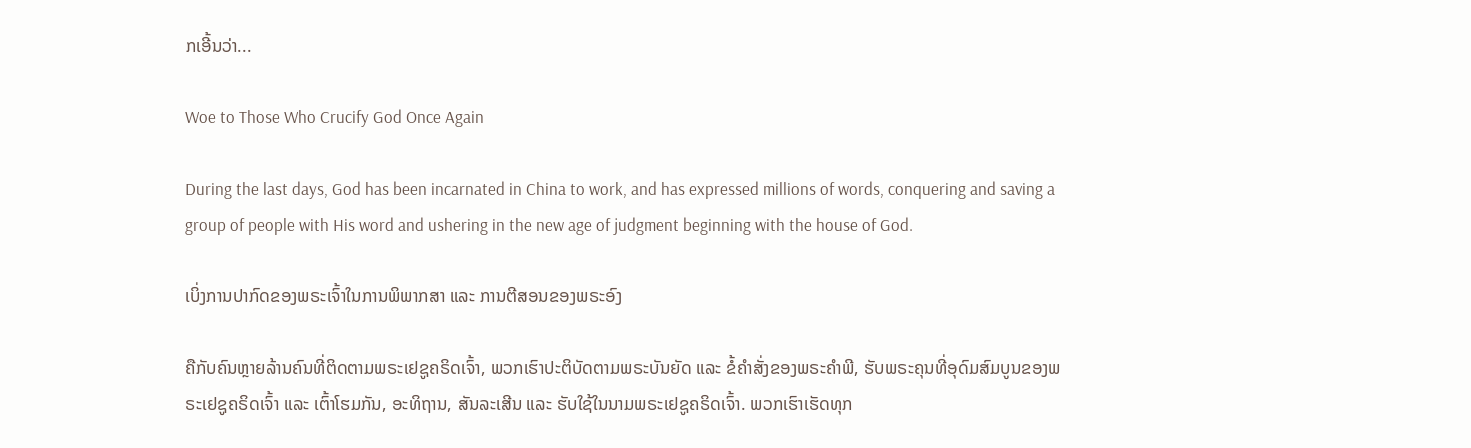ກເອີ້ນວ່າ...

Woe to Those Who Crucify God Once Again

During the last days, God has been incarnated in China to work, and has expressed millions of words, conquering and saving a group of people with His word and ushering in the new age of judgment beginning with the house of God.

ເບິ່ງການປາກົດຂອງພຣະເຈົ້າໃນການພິພາກສາ ແລະ ການຕີສອນຂອງພຣະອົງ

ຄືກັບຄົນຫຼາຍລ້ານຄົນທີ່ຕິດຕາມພຣະເຢຊູຄຣິດເຈົ້າ, ພວກເຮົາປະຕິບັດຕາມພຣະບັນຍັດ ແລະ ຂໍ້ຄຳສັ່ງຂອງພຣະຄຳພີ, ຮັບພຣະຄຸນທີ່ອຸດົມສົມບູນຂອງພຣະເຢຊູຄຣິດເຈົ້າ ແລະ ເຕົ້າໂຮມກັນ, ອະທິຖານ, ສັນລະເສີນ ແລະ ຮັບໃຊ້ໃນນາມພຣະເຢຊູຄຣິດເຈົ້າ. ພວກເຮົາເຮັດທຸກ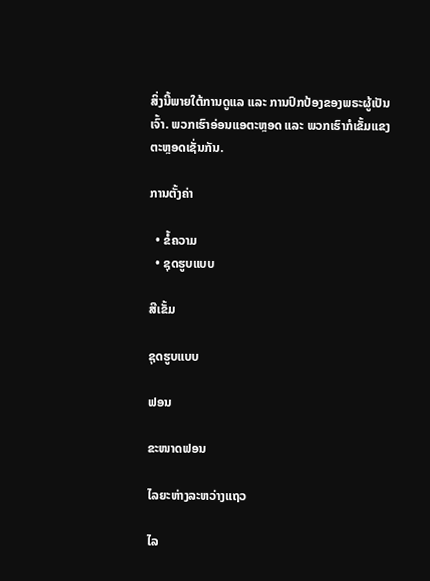ສິ່ງນີ້ພາຍໃຕ້ການດູແລ ແລະ ການປົກປ້ອງຂອງພຣະຜູ້ເປັນເຈົ້າ. ພວກເຮົາອ່ອນແອຕະຫຼອດ ແລະ ພວກເຮົາກໍເຂັ້ມແຂງຕະຫຼອດເຊັ່ນກັນ.

ການຕັ້ງຄ່າ

  • ຂໍ້ຄວາມ
  • ຊຸດຮູບແບບ

ສີເຂັ້ມ

ຊຸດຮູບແບບ

ຟອນ

ຂະໜາດຟອນ

ໄລຍະຫ່າງລະຫວ່າງແຖວ

ໄລ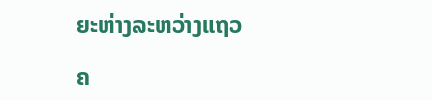ຍະຫ່າງລະຫວ່າງແຖວ

ຄ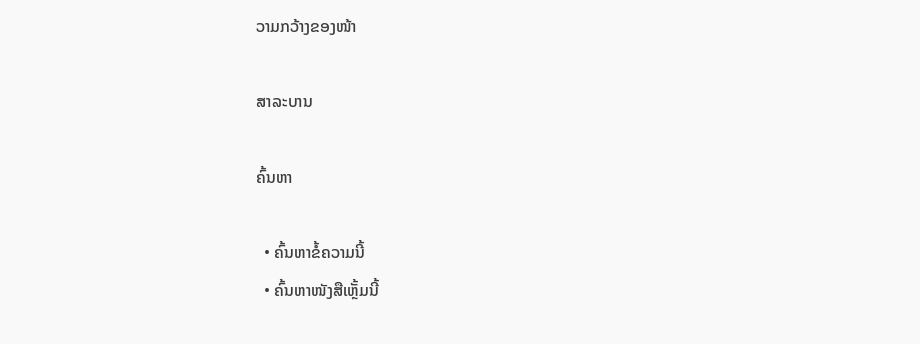ວາມກວ້າງຂອງໜ້າ

ສາລະບານ

ຄົ້ນຫາ

  • ຄົ້ນຫາຂໍ້ຄວາມນີ້
  • ຄົ້ນຫາໜັງສືເຫຼັ້ມນີ້